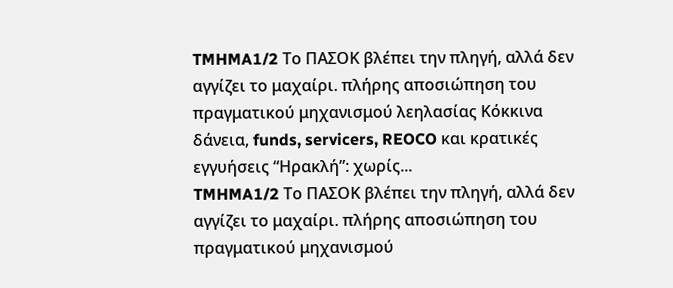TMHMA1/2 Το ΠΑΣΟΚ βλέπει την πληγή, αλλά δεν αγγίζει το μαχαίρι. πλήρης αποσιώπηση του πραγματικού μηχανισμού λεηλασίας Κόκκινα δάνεια, funds, servicers, REOCO και κρατικές εγγυήσεις “Ηρακλή”: χωρίς...
TMHMA1/2 Το ΠΑΣΟΚ βλέπει την πληγή, αλλά δεν αγγίζει το μαχαίρι. πλήρης αποσιώπηση του πραγματικού μηχανισμού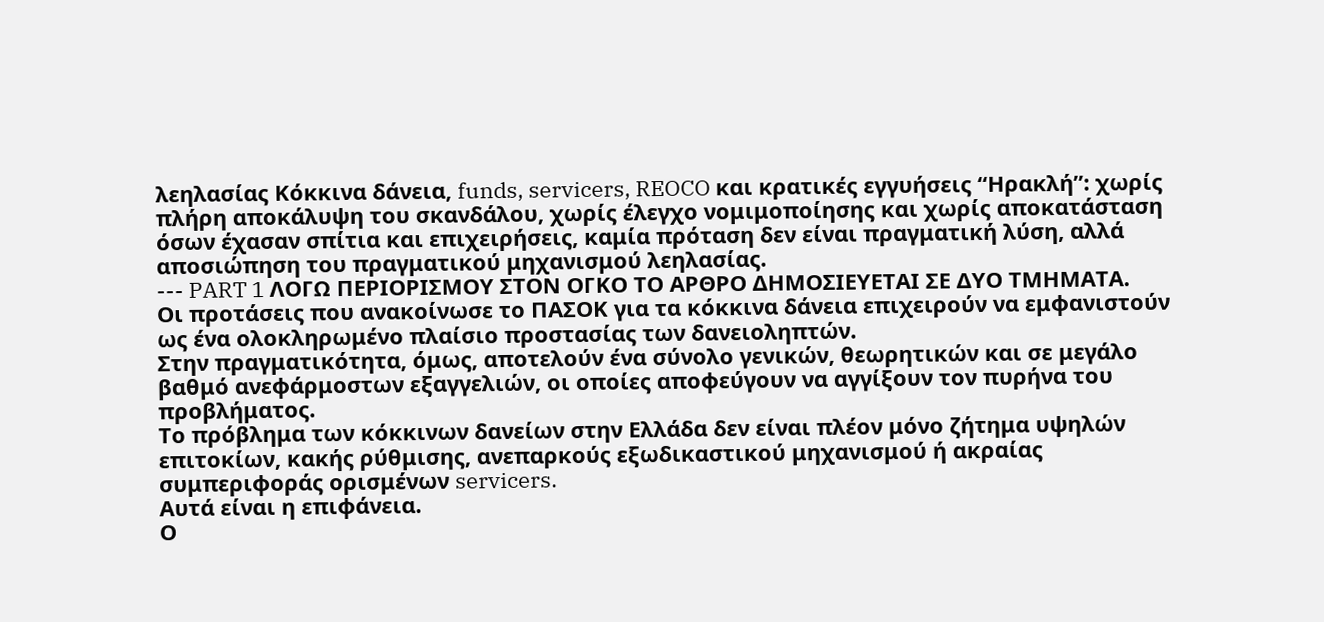λεηλασίας Κόκκινα δάνεια, funds, servicers, REOCO και κρατικές εγγυήσεις “Ηρακλή”: χωρίς πλήρη αποκάλυψη του σκανδάλου, χωρίς έλεγχο νομιμοποίησης και χωρίς αποκατάσταση όσων έχασαν σπίτια και επιχειρήσεις, καμία πρόταση δεν είναι πραγματική λύση, αλλά αποσιώπηση του πραγματικού μηχανισμού λεηλασίας.
--- PART 1 ΛΟΓΩ ΠΕΡΙΟΡΙΣΜΟΥ ΣΤΟΝ ΟΓΚΟ ΤΟ ΑΡΘΡΟ ΔΗΜΟΣΙΕΥΕΤΑΙ ΣΕ ΔΥΟ ΤΜΗΜΑΤΑ.
Οι προτάσεις που ανακοίνωσε το ΠΑΣΟΚ για τα κόκκινα δάνεια επιχειρούν να εμφανιστούν ως ένα ολοκληρωμένο πλαίσιο προστασίας των δανειοληπτών.
Στην πραγματικότητα, όμως, αποτελούν ένα σύνολο γενικών, θεωρητικών και σε μεγάλο βαθμό ανεφάρμοστων εξαγγελιών, οι οποίες αποφεύγουν να αγγίξουν τον πυρήνα του προβλήματος.
Το πρόβλημα των κόκκινων δανείων στην Ελλάδα δεν είναι πλέον μόνο ζήτημα υψηλών επιτοκίων, κακής ρύθμισης, ανεπαρκούς εξωδικαστικού μηχανισμού ή ακραίας συμπεριφοράς ορισμένων servicers.
Αυτά είναι η επιφάνεια.
Ο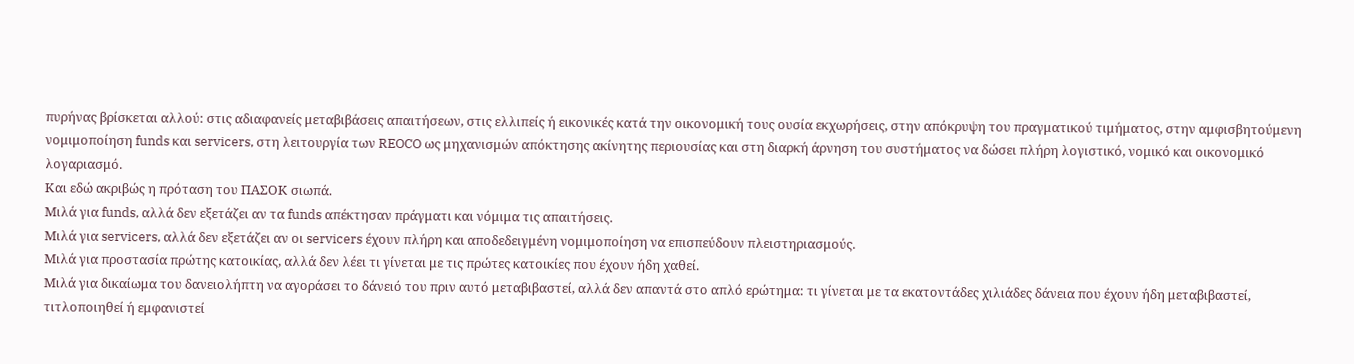πυρήνας βρίσκεται αλλού: στις αδιαφανείς μεταβιβάσεις απαιτήσεων, στις ελλιπείς ή εικονικές κατά την οικονομική τους ουσία εκχωρήσεις, στην απόκρυψη του πραγματικού τιμήματος, στην αμφισβητούμενη νομιμοποίηση funds και servicers, στη λειτουργία των REOCO ως μηχανισμών απόκτησης ακίνητης περιουσίας και στη διαρκή άρνηση του συστήματος να δώσει πλήρη λογιστικό, νομικό και οικονομικό λογαριασμό.
Και εδώ ακριβώς η πρόταση του ΠΑΣΟΚ σιωπά.
Μιλά για funds, αλλά δεν εξετάζει αν τα funds απέκτησαν πράγματι και νόμιμα τις απαιτήσεις.
Μιλά για servicers, αλλά δεν εξετάζει αν οι servicers έχουν πλήρη και αποδεδειγμένη νομιμοποίηση να επισπεύδουν πλειστηριασμούς.
Μιλά για προστασία πρώτης κατοικίας, αλλά δεν λέει τι γίνεται με τις πρώτες κατοικίες που έχουν ήδη χαθεί.
Μιλά για δικαίωμα του δανειολήπτη να αγοράσει το δάνειό του πριν αυτό μεταβιβαστεί, αλλά δεν απαντά στο απλό ερώτημα: τι γίνεται με τα εκατοντάδες χιλιάδες δάνεια που έχουν ήδη μεταβιβαστεί, τιτλοποιηθεί ή εμφανιστεί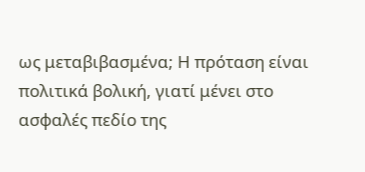ως μεταβιβασμένα; Η πρόταση είναι πολιτικά βολική, γιατί μένει στο ασφαλές πεδίο της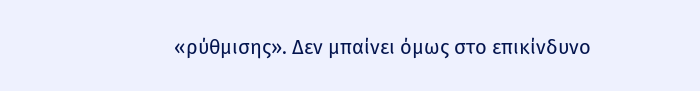«ρύθμισης». Δεν μπαίνει όμως στο επικίνδυνο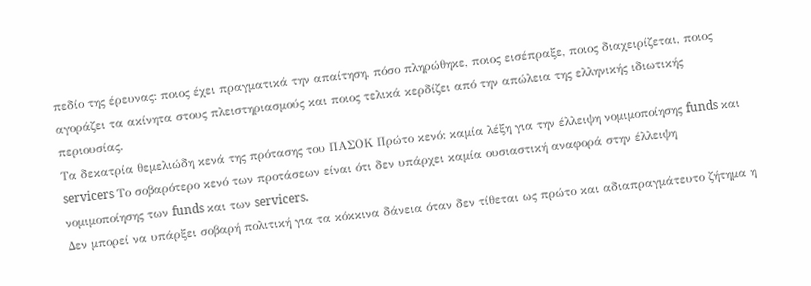πεδίο της έρευνας: ποιος έχει πραγματικά την απαίτηση, πόσο πληρώθηκε, ποιος εισέπραξε, ποιος διαχειρίζεται, ποιος αγοράζει τα ακίνητα στους πλειστηριασμούς και ποιος τελικά κερδίζει από την απώλεια της ελληνικής ιδιωτικής περιουσίας.
Τα δεκατρία θεμελιώδη κενά της πρότασης του ΠΑΣΟΚ Πρώτο κενό: καμία λέξη για την έλλειψη νομιμοποίησης funds και servicers Το σοβαρότερο κενό των προτάσεων είναι ότι δεν υπάρχει καμία ουσιαστική αναφορά στην έλλειψη νομιμοποίησης των funds και των servicers.
Δεν μπορεί να υπάρξει σοβαρή πολιτική για τα κόκκινα δάνεια όταν δεν τίθεται ως πρώτο και αδιαπραγμάτευτο ζήτημα η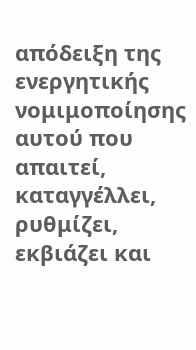απόδειξη της ενεργητικής νομιμοποίησης αυτού που απαιτεί, καταγγέλλει, ρυθμίζει, εκβιάζει και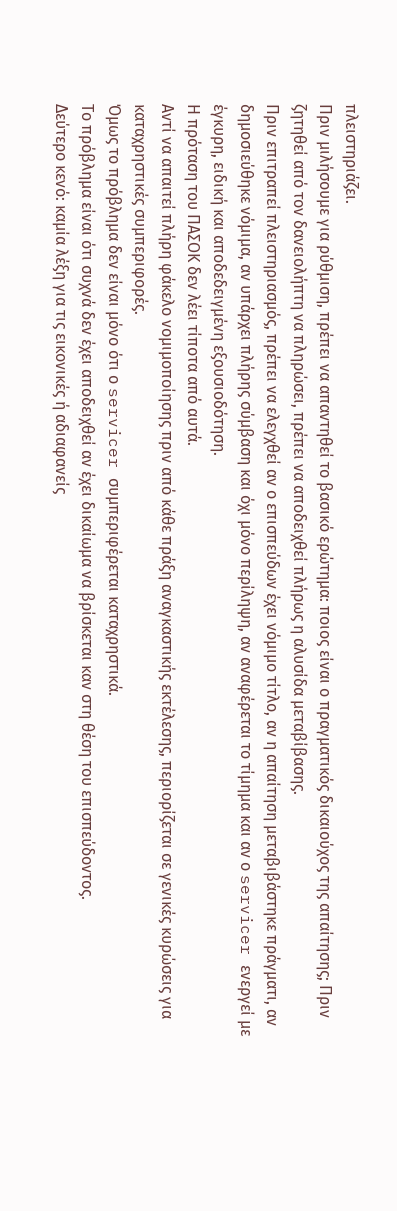πλειστηριάζει.
Πριν μιλήσουμε για ρύθμιση, πρέπει να απαντηθεί το βασικό ερώτημα: ποιος είναι ο πραγματικός δικαιούχος της απαίτησης; Πριν ζητηθεί από τον δανειολήπτη να πληρώσει, πρέπει να αποδειχθεί πλήρως η αλυσίδα μεταβίβασης.
Πριν επιτραπεί πλειστηριασμός, πρέπει να ελεγχθεί αν ο επισπεύδων έχει νόμιμο τίτλο, αν η απαίτηση μεταβιβάστηκε πράγματι, αν δημοσιεύθηκε νόμιμα, αν υπάρχει πλήρης σύμβαση και όχι μόνο περίληψη, αν αναφέρεται το τίμημα και αν ο servicer ενεργεί με έγκυρη, ειδική και αποδεδειγμένη εξουσιοδότηση.
Η πρόταση του ΠΑΣΟΚ δεν λέει τίποτα από αυτά.
Αντί να απαιτεί πλήρη φάκελο νομιμοποίησης πριν από κάθε πράξη αναγκαστικής εκτέλεσης, περιορίζεται σε γενικές κυρώσεις για καταχρηστικές συμπεριφορές.
Όμως το πρόβλημα δεν είναι μόνο ότι ο servicer συμπεριφέρεται καταχρηστικά.
Το πρόβλημα είναι ότι συχνά δεν έχει αποδειχθεί αν έχει δικαίωμα να βρίσκεται καν στη θέση του επισπεύδοντος.
Δεύτερο κενό: καμία λέξη για τις εικονικές ή αδιαφανείς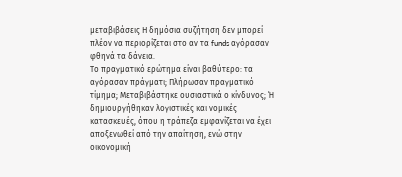μεταβιβάσεις Η δημόσια συζήτηση δεν μπορεί πλέον να περιορίζεται στο αν τα funds αγόρασαν φθηνά τα δάνεια.
Το πραγματικό ερώτημα είναι βαθύτερο: τα αγόρασαν πράγματι; Πλήρωσαν πραγματικό τίμημα; Μεταβιβάστηκε ουσιαστικά ο κίνδυνος; Ή δημιουργήθηκαν λογιστικές και νομικές κατασκευές, όπου η τράπεζα εμφανίζεται να έχει αποξενωθεί από την απαίτηση, ενώ στην οικονομική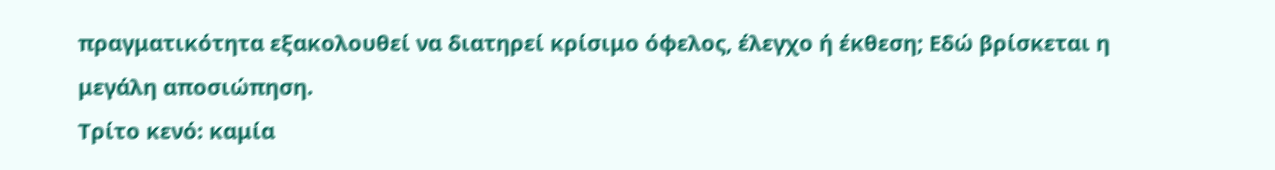πραγματικότητα εξακολουθεί να διατηρεί κρίσιμο όφελος, έλεγχο ή έκθεση; Εδώ βρίσκεται η μεγάλη αποσιώπηση.
Τρίτο κενό: καμία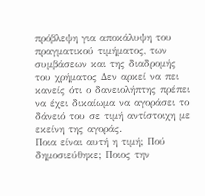πρόβλεψη για αποκάλυψη του πραγματικού τιμήματος, των συμβάσεων και της διαδρομής του χρήματος Δεν αρκεί να πει κανείς ότι ο δανειολήπτης πρέπει να έχει δικαίωμα να αγοράσει το δάνειό του σε τιμή αντίστοιχη με εκείνη της αγοράς.
Ποια είναι αυτή η τιμή; Πού δημοσιεύθηκε; Ποιος την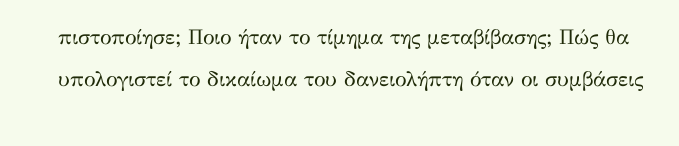πιστοποίησε; Ποιο ήταν το τίμημα της μεταβίβασης; Πώς θα υπολογιστεί το δικαίωμα του δανειολήπτη όταν οι συμβάσεις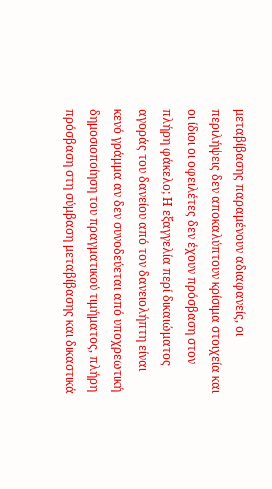μεταβίβασης παραμένουν αδιαφανείς, οι περιλήψεις δεν αποκαλύπτουν κρίσιμα στοιχεία και οι ίδιοι οι οφειλέτες δεν έχουν πρόσβαση στον πλήρη φάκελο; Η εξαγγελία περί δικαιώματος αγοράς του δανείου από τον δανειολήπτη είναι κενό γράμμα αν δεν συνοδεύεται από υποχρεωτική δημοσιοποίηση του πραγματικού τιμήματος, πλήρη πρόσβαση στη σύμβαση μεταβίβασης και δικαστικά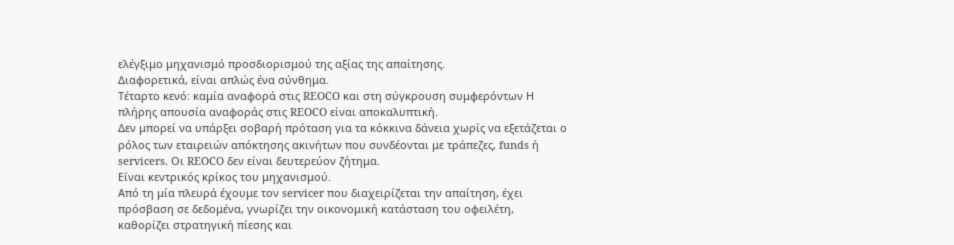ελέγξιμο μηχανισμό προσδιορισμού της αξίας της απαίτησης.
Διαφορετικά, είναι απλώς ένα σύνθημα.
Τέταρτο κενό: καμία αναφορά στις REOCO και στη σύγκρουση συμφερόντων Η πλήρης απουσία αναφοράς στις REOCO είναι αποκαλυπτική.
Δεν μπορεί να υπάρξει σοβαρή πρόταση για τα κόκκινα δάνεια χωρίς να εξετάζεται ο ρόλος των εταιρειών απόκτησης ακινήτων που συνδέονται με τράπεζες, funds ή servicers. Οι REOCO δεν είναι δευτερεύον ζήτημα.
Είναι κεντρικός κρίκος του μηχανισμού.
Από τη μία πλευρά έχουμε τον servicer που διαχειρίζεται την απαίτηση, έχει πρόσβαση σε δεδομένα, γνωρίζει την οικονομική κατάσταση του οφειλέτη, καθορίζει στρατηγική πίεσης και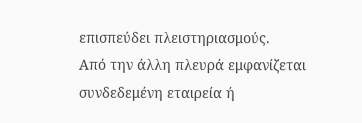επισπεύδει πλειστηριασμούς.
Από την άλλη πλευρά εμφανίζεται συνδεδεμένη εταιρεία ή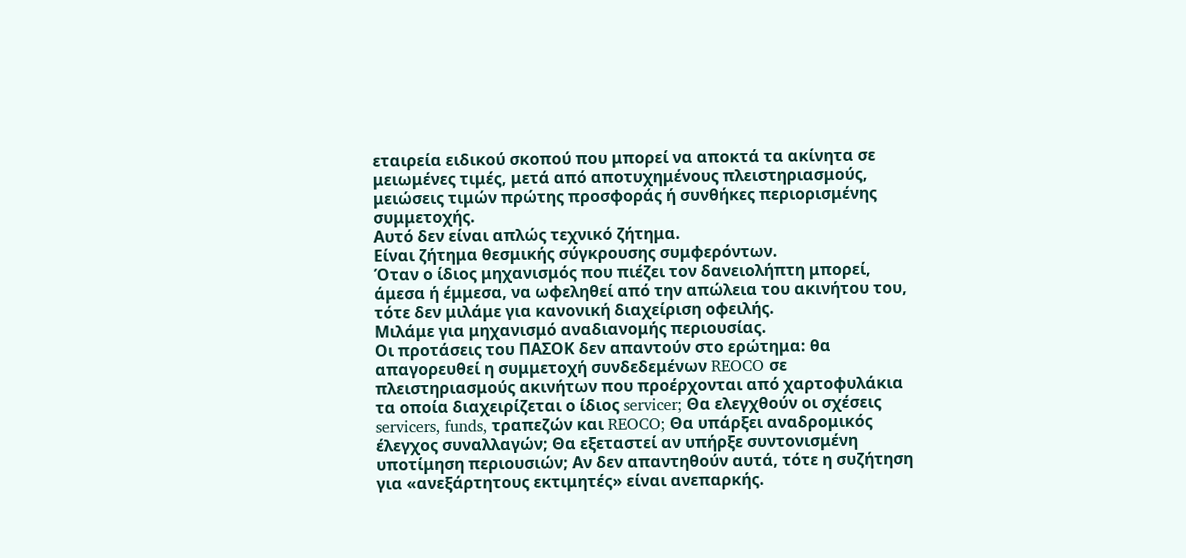εταιρεία ειδικού σκοπού που μπορεί να αποκτά τα ακίνητα σε μειωμένες τιμές, μετά από αποτυχημένους πλειστηριασμούς, μειώσεις τιμών πρώτης προσφοράς ή συνθήκες περιορισμένης συμμετοχής.
Αυτό δεν είναι απλώς τεχνικό ζήτημα.
Είναι ζήτημα θεσμικής σύγκρουσης συμφερόντων.
Όταν ο ίδιος μηχανισμός που πιέζει τον δανειολήπτη μπορεί, άμεσα ή έμμεσα, να ωφεληθεί από την απώλεια του ακινήτου του, τότε δεν μιλάμε για κανονική διαχείριση οφειλής.
Μιλάμε για μηχανισμό αναδιανομής περιουσίας.
Οι προτάσεις του ΠΑΣΟΚ δεν απαντούν στο ερώτημα: θα απαγορευθεί η συμμετοχή συνδεδεμένων REOCO σε πλειστηριασμούς ακινήτων που προέρχονται από χαρτοφυλάκια τα οποία διαχειρίζεται ο ίδιος servicer; Θα ελεγχθούν οι σχέσεις servicers, funds, τραπεζών και REOCO; Θα υπάρξει αναδρομικός έλεγχος συναλλαγών; Θα εξεταστεί αν υπήρξε συντονισμένη υποτίμηση περιουσιών; Αν δεν απαντηθούν αυτά, τότε η συζήτηση για «ανεξάρτητους εκτιμητές» είναι ανεπαρκής.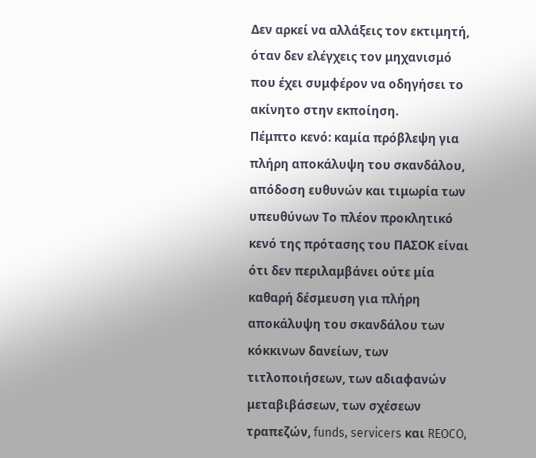Δεν αρκεί να αλλάξεις τον εκτιμητή, όταν δεν ελέγχεις τον μηχανισμό που έχει συμφέρον να οδηγήσει το ακίνητο στην εκποίηση.
Πέμπτο κενό: καμία πρόβλεψη για πλήρη αποκάλυψη του σκανδάλου, απόδοση ευθυνών και τιμωρία των υπευθύνων Το πλέον προκλητικό κενό της πρότασης του ΠΑΣΟΚ είναι ότι δεν περιλαμβάνει ούτε μία καθαρή δέσμευση για πλήρη αποκάλυψη του σκανδάλου των κόκκινων δανείων, των τιτλοποιήσεων, των αδιαφανών μεταβιβάσεων, των σχέσεων τραπεζών, funds, servicers και REOCO,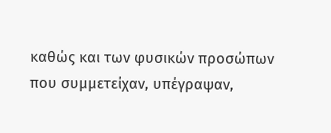καθώς και των φυσικών προσώπων που συμμετείχαν, υπέγραψαν,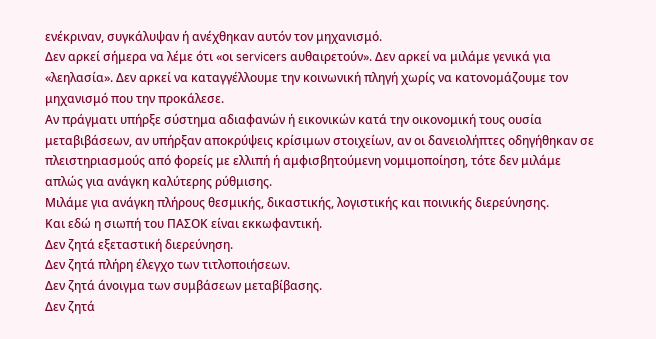ενέκριναν, συγκάλυψαν ή ανέχθηκαν αυτόν τον μηχανισμό.
Δεν αρκεί σήμερα να λέμε ότι «οι servicers αυθαιρετούν». Δεν αρκεί να μιλάμε γενικά για «λεηλασία». Δεν αρκεί να καταγγέλλουμε την κοινωνική πληγή χωρίς να κατονομάζουμε τον μηχανισμό που την προκάλεσε.
Αν πράγματι υπήρξε σύστημα αδιαφανών ή εικονικών κατά την οικονομική τους ουσία μεταβιβάσεων, αν υπήρξαν αποκρύψεις κρίσιμων στοιχείων, αν οι δανειολήπτες οδηγήθηκαν σε πλειστηριασμούς από φορείς με ελλιπή ή αμφισβητούμενη νομιμοποίηση, τότε δεν μιλάμε απλώς για ανάγκη καλύτερης ρύθμισης.
Μιλάμε για ανάγκη πλήρους θεσμικής, δικαστικής, λογιστικής και ποινικής διερεύνησης.
Και εδώ η σιωπή του ΠΑΣΟΚ είναι εκκωφαντική.
Δεν ζητά εξεταστική διερεύνηση.
Δεν ζητά πλήρη έλεγχο των τιτλοποιήσεων.
Δεν ζητά άνοιγμα των συμβάσεων μεταβίβασης.
Δεν ζητά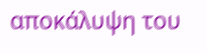αποκάλυψη του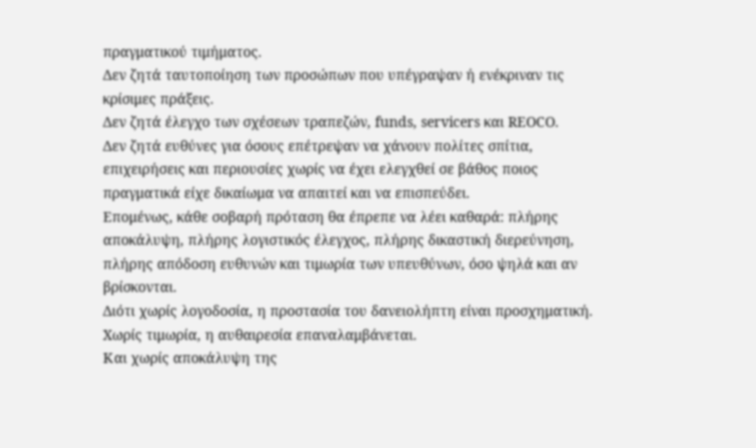πραγματικού τιμήματος.
Δεν ζητά ταυτοποίηση των προσώπων που υπέγραψαν ή ενέκριναν τις κρίσιμες πράξεις.
Δεν ζητά έλεγχο των σχέσεων τραπεζών, funds, servicers και REOCO.
Δεν ζητά ευθύνες για όσους επέτρεψαν να χάνουν πολίτες σπίτια, επιχειρήσεις και περιουσίες χωρίς να έχει ελεγχθεί σε βάθος ποιος πραγματικά είχε δικαίωμα να απαιτεί και να επισπεύδει.
Επομένως, κάθε σοβαρή πρόταση θα έπρεπε να λέει καθαρά: πλήρης αποκάλυψη, πλήρης λογιστικός έλεγχος, πλήρης δικαστική διερεύνηση, πλήρης απόδοση ευθυνών και τιμωρία των υπευθύνων, όσο ψηλά και αν βρίσκονται.
Διότι χωρίς λογοδοσία, η προστασία του δανειολήπτη είναι προσχηματική.
Χωρίς τιμωρία, η αυθαιρεσία επαναλαμβάνεται.
Και χωρίς αποκάλυψη της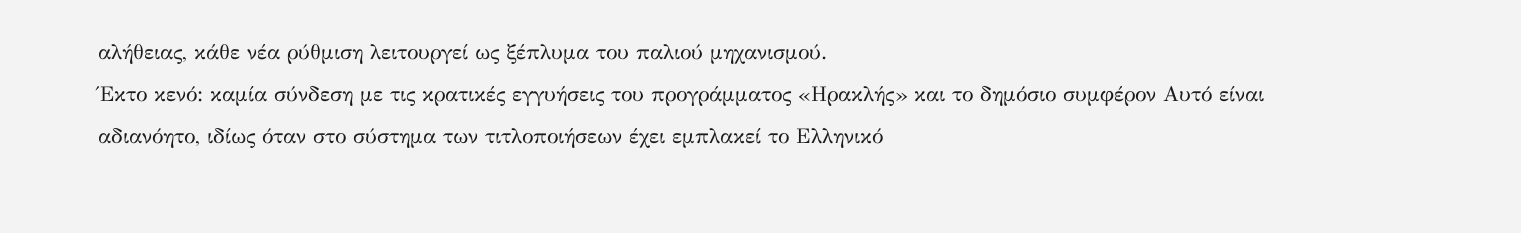αλήθειας, κάθε νέα ρύθμιση λειτουργεί ως ξέπλυμα του παλιού μηχανισμού.
Έκτο κενό: καμία σύνδεση με τις κρατικές εγγυήσεις του προγράμματος «Ηρακλής» και το δημόσιο συμφέρον Αυτό είναι αδιανόητο, ιδίως όταν στο σύστημα των τιτλοποιήσεων έχει εμπλακεί το Ελληνικό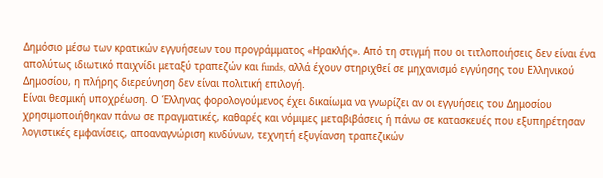Δημόσιο μέσω των κρατικών εγγυήσεων του προγράμματος «Ηρακλής». Από τη στιγμή που οι τιτλοποιήσεις δεν είναι ένα απολύτως ιδιωτικό παιχνίδι μεταξύ τραπεζών και funds, αλλά έχουν στηριχθεί σε μηχανισμό εγγύησης του Ελληνικού Δημοσίου, η πλήρης διερεύνηση δεν είναι πολιτική επιλογή.
Είναι θεσμική υποχρέωση. Ο Έλληνας φορολογούμενος έχει δικαίωμα να γνωρίζει αν οι εγγυήσεις του Δημοσίου χρησιμοποιήθηκαν πάνω σε πραγματικές, καθαρές και νόμιμες μεταβιβάσεις ή πάνω σε κατασκευές που εξυπηρέτησαν λογιστικές εμφανίσεις, αποαναγνώριση κινδύνων, τεχνητή εξυγίανση τραπεζικών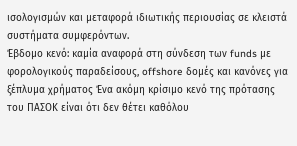ισολογισμών και μεταφορά ιδιωτικής περιουσίας σε κλειστά συστήματα συμφερόντων.
Έβδομο κενό: καμία αναφορά στη σύνδεση των funds με φορολογικούς παραδείσους, offshore δομές και κανόνες για ξέπλυμα χρήματος Ένα ακόμη κρίσιμο κενό της πρότασης του ΠΑΣΟΚ είναι ότι δεν θέτει καθόλου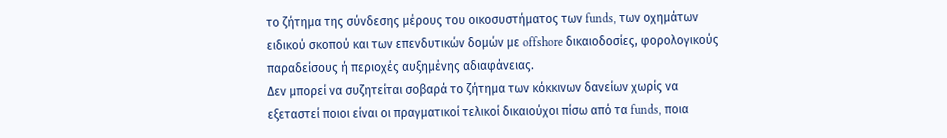το ζήτημα της σύνδεσης μέρους του οικοσυστήματος των funds, των οχημάτων ειδικού σκοπού και των επενδυτικών δομών με offshore δικαιοδοσίες, φορολογικούς παραδείσους ή περιοχές αυξημένης αδιαφάνειας.
Δεν μπορεί να συζητείται σοβαρά το ζήτημα των κόκκινων δανείων χωρίς να εξεταστεί ποιοι είναι οι πραγματικοί τελικοί δικαιούχοι πίσω από τα funds, ποια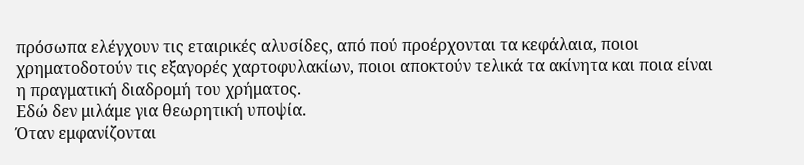πρόσωπα ελέγχουν τις εταιρικές αλυσίδες, από πού προέρχονται τα κεφάλαια, ποιοι χρηματοδοτούν τις εξαγορές χαρτοφυλακίων, ποιοι αποκτούν τελικά τα ακίνητα και ποια είναι η πραγματική διαδρομή του χρήματος.
Εδώ δεν μιλάμε για θεωρητική υποψία.
Όταν εμφανίζονται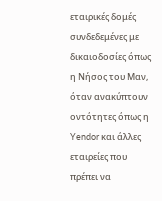εταιρικές δομές συνδεδεμένες με δικαιοδοσίες όπως η Νήσος του Μαν, όταν ανακύπτουν οντότητες όπως η Yendor και άλλες εταιρείες που πρέπει να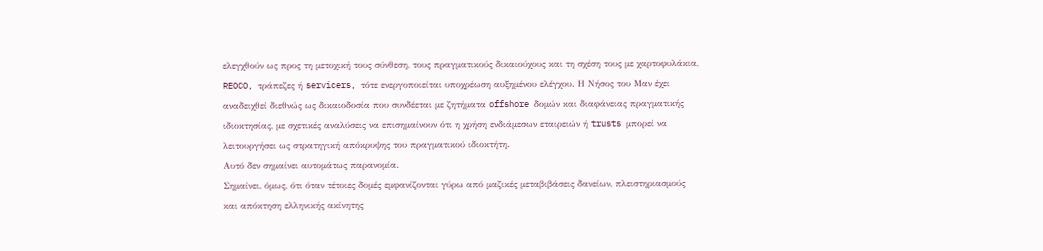ελεγχθούν ως προς τη μετοχική τους σύνθεση, τους πραγματικούς δικαιούχους και τη σχέση τους με χαρτοφυλάκια, REOCO, τράπεζες ή servicers, τότε ενεργοποιείται υποχρέωση αυξημένου ελέγχου. Η Νήσος του Μαν έχει αναδειχθεί διεθνώς ως δικαιοδοσία που συνδέεται με ζητήματα offshore δομών και διαφάνειας πραγματικής ιδιοκτησίας, με σχετικές αναλύσεις να επισημαίνουν ότι η χρήση ενδιάμεσων εταιρειών ή trusts μπορεί να λειτουργήσει ως στρατηγική απόκρυψης του πραγματικού ιδιοκτήτη.
Αυτό δεν σημαίνει αυτομάτως παρανομία.
Σημαίνει, όμως, ότι όταν τέτοιες δομές εμφανίζονται γύρω από μαζικές μεταβιβάσεις δανείων, πλειστηριασμούς και απόκτηση ελληνικής ακίνητης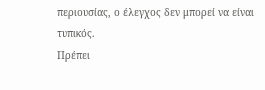περιουσίας, ο έλεγχος δεν μπορεί να είναι τυπικός.
Πρέπει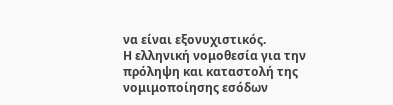να είναι εξονυχιστικός.
Η ελληνική νομοθεσία για την πρόληψη και καταστολή της νομιμοποίησης εσόδων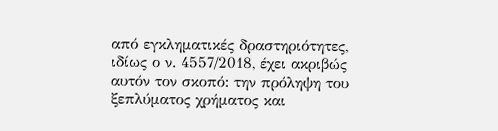από εγκληματικές δραστηριότητες, ιδίως ο ν. 4557/2018, έχει ακριβώς αυτόν τον σκοπό: την πρόληψη του ξεπλύματος χρήματος και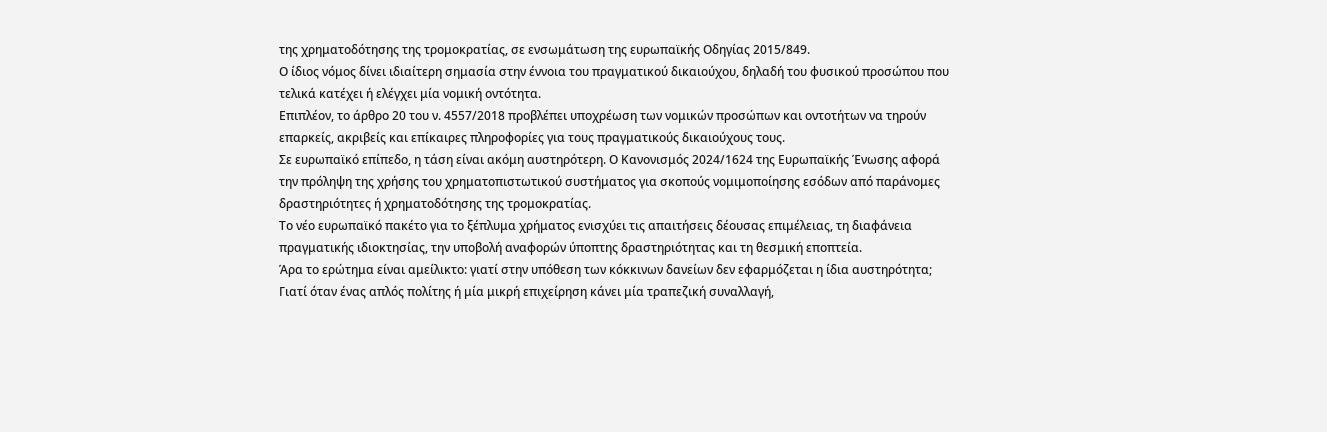της χρηματοδότησης της τρομοκρατίας, σε ενσωμάτωση της ευρωπαϊκής Οδηγίας 2015/849.
Ο ίδιος νόμος δίνει ιδιαίτερη σημασία στην έννοια του πραγματικού δικαιούχου, δηλαδή του φυσικού προσώπου που τελικά κατέχει ή ελέγχει μία νομική οντότητα.
Επιπλέον, το άρθρο 20 του ν. 4557/2018 προβλέπει υποχρέωση των νομικών προσώπων και οντοτήτων να τηρούν επαρκείς, ακριβείς και επίκαιρες πληροφορίες για τους πραγματικούς δικαιούχους τους.
Σε ευρωπαϊκό επίπεδο, η τάση είναι ακόμη αυστηρότερη. Ο Κανονισμός 2024/1624 της Ευρωπαϊκής Ένωσης αφορά την πρόληψη της χρήσης του χρηματοπιστωτικού συστήματος για σκοπούς νομιμοποίησης εσόδων από παράνομες δραστηριότητες ή χρηματοδότησης της τρομοκρατίας.
Το νέο ευρωπαϊκό πακέτο για το ξέπλυμα χρήματος ενισχύει τις απαιτήσεις δέουσας επιμέλειας, τη διαφάνεια πραγματικής ιδιοκτησίας, την υποβολή αναφορών ύποπτης δραστηριότητας και τη θεσμική εποπτεία.
Άρα το ερώτημα είναι αμείλικτο: γιατί στην υπόθεση των κόκκινων δανείων δεν εφαρμόζεται η ίδια αυστηρότητα; Γιατί όταν ένας απλός πολίτης ή μία μικρή επιχείρηση κάνει μία τραπεζική συναλλαγή,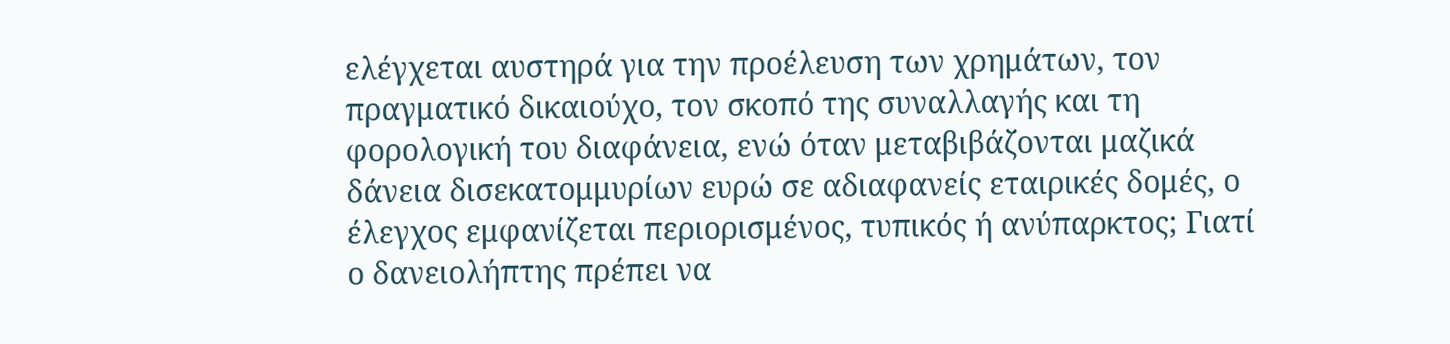ελέγχεται αυστηρά για την προέλευση των χρημάτων, τον πραγματικό δικαιούχο, τον σκοπό της συναλλαγής και τη φορολογική του διαφάνεια, ενώ όταν μεταβιβάζονται μαζικά δάνεια δισεκατομμυρίων ευρώ σε αδιαφανείς εταιρικές δομές, ο έλεγχος εμφανίζεται περιορισμένος, τυπικός ή ανύπαρκτος; Γιατί ο δανειολήπτης πρέπει να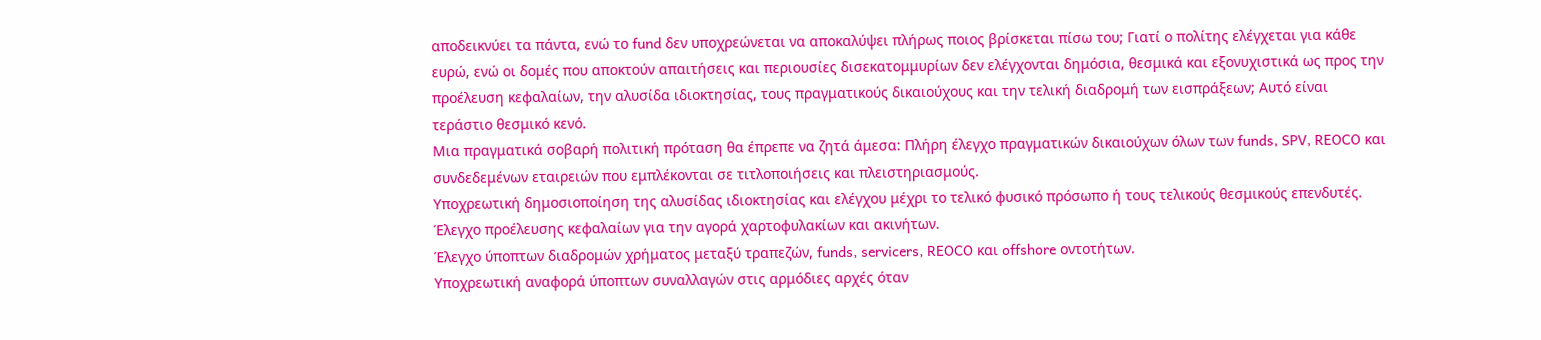αποδεικνύει τα πάντα, ενώ το fund δεν υποχρεώνεται να αποκαλύψει πλήρως ποιος βρίσκεται πίσω του; Γιατί ο πολίτης ελέγχεται για κάθε ευρώ, ενώ οι δομές που αποκτούν απαιτήσεις και περιουσίες δισεκατομμυρίων δεν ελέγχονται δημόσια, θεσμικά και εξονυχιστικά ως προς την προέλευση κεφαλαίων, την αλυσίδα ιδιοκτησίας, τους πραγματικούς δικαιούχους και την τελική διαδρομή των εισπράξεων; Αυτό είναι τεράστιο θεσμικό κενό.
Μια πραγματικά σοβαρή πολιτική πρόταση θα έπρεπε να ζητά άμεσα: Πλήρη έλεγχο πραγματικών δικαιούχων όλων των funds, SPV, REOCO και συνδεδεμένων εταιρειών που εμπλέκονται σε τιτλοποιήσεις και πλειστηριασμούς.
Υποχρεωτική δημοσιοποίηση της αλυσίδας ιδιοκτησίας και ελέγχου μέχρι το τελικό φυσικό πρόσωπο ή τους τελικούς θεσμικούς επενδυτές.
Έλεγχο προέλευσης κεφαλαίων για την αγορά χαρτοφυλακίων και ακινήτων.
Έλεγχο ύποπτων διαδρομών χρήματος μεταξύ τραπεζών, funds, servicers, REOCO και offshore οντοτήτων.
Υποχρεωτική αναφορά ύποπτων συναλλαγών στις αρμόδιες αρχές όταν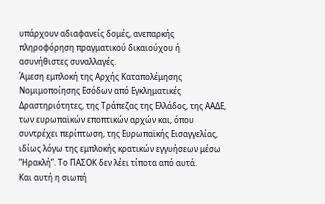υπάρχουν αδιαφανείς δομές, ανεπαρκής πληροφόρηση πραγματικού δικαιούχου ή ασυνήθιστες συναλλαγές.
Άμεση εμπλοκή της Αρχής Καταπολέμησης Νομιμοποίησης Εσόδων από Εγκληματικές Δραστηριότητες, της Τράπεζας της Ελλάδος, της ΑΑΔΕ, των ευρωπαϊκών εποπτικών αρχών και, όπου συντρέχει περίπτωση, της Ευρωπαϊκής Εισαγγελίας, ιδίως λόγω της εμπλοκής κρατικών εγγυήσεων μέσω “Ηρακλή”. Το ΠΑΣΟΚ δεν λέει τίποτα από αυτά.
Και αυτή η σιωπή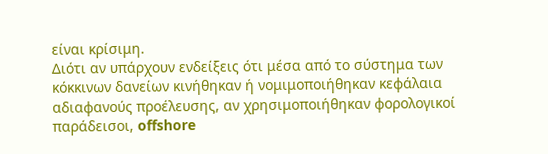είναι κρίσιμη.
Διότι αν υπάρχουν ενδείξεις ότι μέσα από το σύστημα των κόκκινων δανείων κινήθηκαν ή νομιμοποιήθηκαν κεφάλαια αδιαφανούς προέλευσης, αν χρησιμοποιήθηκαν φορολογικοί παράδεισοι, offshore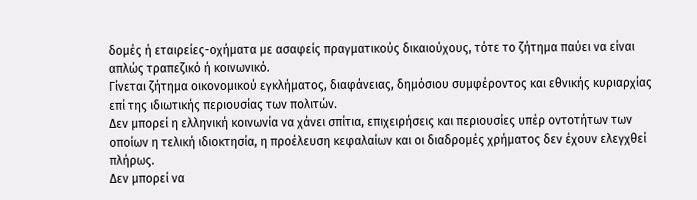δομές ή εταιρείες-οχήματα με ασαφείς πραγματικούς δικαιούχους, τότε το ζήτημα παύει να είναι απλώς τραπεζικό ή κοινωνικό.
Γίνεται ζήτημα οικονομικού εγκλήματος, διαφάνειας, δημόσιου συμφέροντος και εθνικής κυριαρχίας επί της ιδιωτικής περιουσίας των πολιτών.
Δεν μπορεί η ελληνική κοινωνία να χάνει σπίτια, επιχειρήσεις και περιουσίες υπέρ οντοτήτων των οποίων η τελική ιδιοκτησία, η προέλευση κεφαλαίων και οι διαδρομές χρήματος δεν έχουν ελεγχθεί πλήρως.
Δεν μπορεί να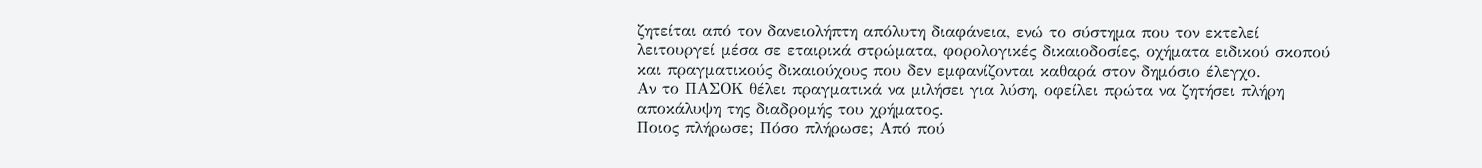ζητείται από τον δανειολήπτη απόλυτη διαφάνεια, ενώ το σύστημα που τον εκτελεί λειτουργεί μέσα σε εταιρικά στρώματα, φορολογικές δικαιοδοσίες, οχήματα ειδικού σκοπού και πραγματικούς δικαιούχους που δεν εμφανίζονται καθαρά στον δημόσιο έλεγχο.
Αν το ΠΑΣΟΚ θέλει πραγματικά να μιλήσει για λύση, οφείλει πρώτα να ζητήσει πλήρη αποκάλυψη της διαδρομής του χρήματος.
Ποιος πλήρωσε; Πόσο πλήρωσε; Από πού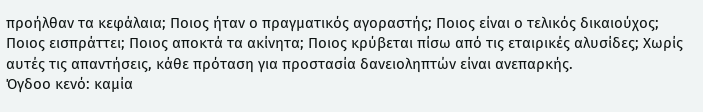προήλθαν τα κεφάλαια; Ποιος ήταν ο πραγματικός αγοραστής; Ποιος είναι ο τελικός δικαιούχος; Ποιος εισπράττει; Ποιος αποκτά τα ακίνητα; Ποιος κρύβεται πίσω από τις εταιρικές αλυσίδες; Χωρίς αυτές τις απαντήσεις, κάθε πρόταση για προστασία δανειοληπτών είναι ανεπαρκής.
Όγδοο κενό: καμία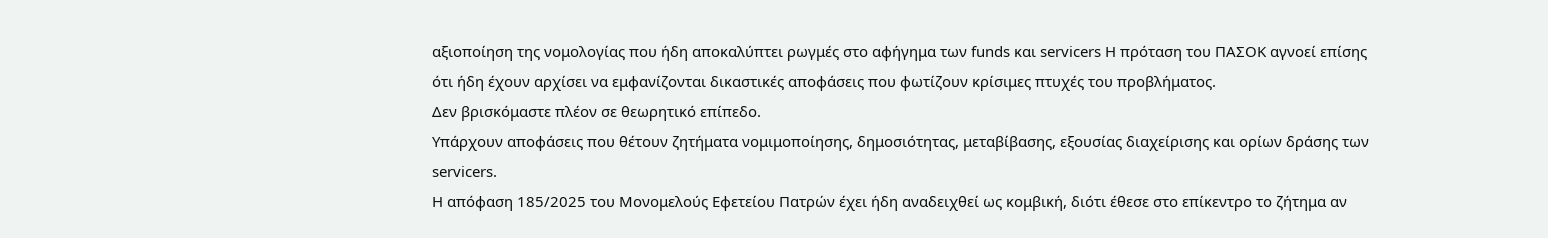αξιοποίηση της νομολογίας που ήδη αποκαλύπτει ρωγμές στο αφήγημα των funds και servicers Η πρόταση του ΠΑΣΟΚ αγνοεί επίσης ότι ήδη έχουν αρχίσει να εμφανίζονται δικαστικές αποφάσεις που φωτίζουν κρίσιμες πτυχές του προβλήματος.
Δεν βρισκόμαστε πλέον σε θεωρητικό επίπεδο.
Υπάρχουν αποφάσεις που θέτουν ζητήματα νομιμοποίησης, δημοσιότητας, μεταβίβασης, εξουσίας διαχείρισης και ορίων δράσης των servicers.
Η απόφαση 185/2025 του Μονομελούς Εφετείου Πατρών έχει ήδη αναδειχθεί ως κομβική, διότι έθεσε στο επίκεντρο το ζήτημα αν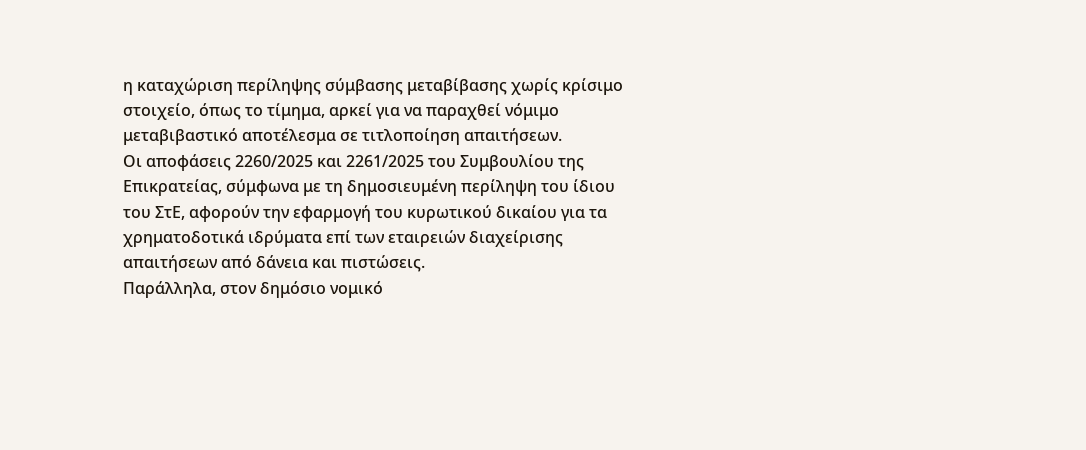η καταχώριση περίληψης σύμβασης μεταβίβασης χωρίς κρίσιμο στοιχείο, όπως το τίμημα, αρκεί για να παραχθεί νόμιμο μεταβιβαστικό αποτέλεσμα σε τιτλοποίηση απαιτήσεων.
Οι αποφάσεις 2260/2025 και 2261/2025 του Συμβουλίου της Επικρατείας, σύμφωνα με τη δημοσιευμένη περίληψη του ίδιου του ΣτΕ, αφορούν την εφαρμογή του κυρωτικού δικαίου για τα χρηματοδοτικά ιδρύματα επί των εταιρειών διαχείρισης απαιτήσεων από δάνεια και πιστώσεις.
Παράλληλα, στον δημόσιο νομικό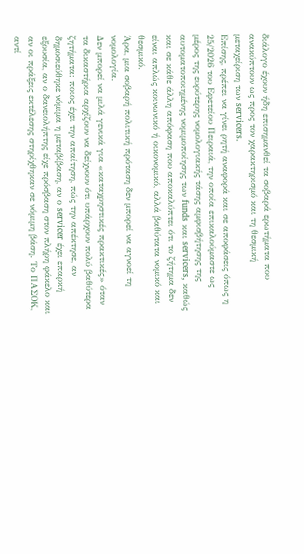διάλογο έχουν ήδη επισημανθεί τα σοβαρά ερωτήματα που ανακύπτουν ως προς τον χαρακτηρισμό και τη θεσμική μεταχείριση των servicers.
Επίσης, πρέπει να γίνει ρητή αναφορά και σε αποφάσεις όπως η 25/2026 του Εφετείου Πειραιά, την οποία επικαλούμαστε ως μέρος της ευρύτερης νομολογιακής τάσης αμφισβήτησης της αυτοματοποιημένης νομιμοποίησης των funds και servicers, καθώς και σε κάθε άλλη απόφαση που αποκαλύπτει ότι το ζήτημα δεν είναι απλώς κοινωνικό ή οικονομικό, αλλά βαθύτατα νομικό και θεσμικό.
Άρα, μια σοβαρή πολιτική πρόταση δεν μπορεί να αγνοεί τη νομολογία.
Δεν μπορεί να μιλά γενικά για «καταχρηστικές πρακτικές» όταν τα δικαστήρια αρχίζουν να δείχνουν ότι υπάρχουν πολύ βαθύτερα ζητήματα: ποιος έχει την απαίτηση, πώς την απέκτησε, αν δημοσιεύθηκε νόμιμα η μεταβίβαση, αν ο servicer έχει επαρκή εξουσία, αν ο δανειολήπτης είχε πρόσβαση στον πλήρη φάκελο και αν οι πράξεις εκτέλεσης στηρίχθηκαν σε νόμιμη βάση. Το ΠΑΣΟΚ, αντί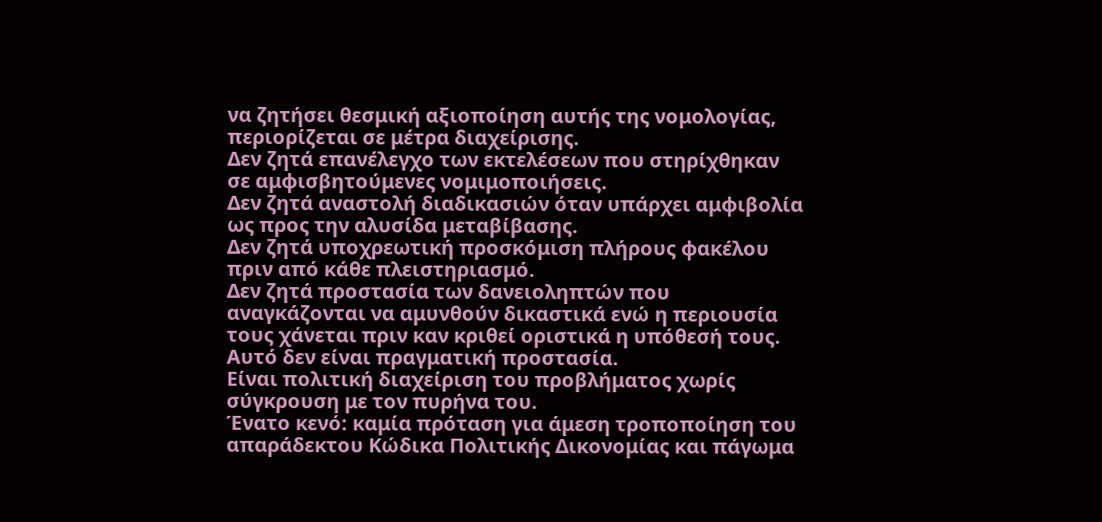να ζητήσει θεσμική αξιοποίηση αυτής της νομολογίας, περιορίζεται σε μέτρα διαχείρισης.
Δεν ζητά επανέλεγχο των εκτελέσεων που στηρίχθηκαν σε αμφισβητούμενες νομιμοποιήσεις.
Δεν ζητά αναστολή διαδικασιών όταν υπάρχει αμφιβολία ως προς την αλυσίδα μεταβίβασης.
Δεν ζητά υποχρεωτική προσκόμιση πλήρους φακέλου πριν από κάθε πλειστηριασμό.
Δεν ζητά προστασία των δανειοληπτών που αναγκάζονται να αμυνθούν δικαστικά ενώ η περιουσία τους χάνεται πριν καν κριθεί οριστικά η υπόθεσή τους.
Αυτό δεν είναι πραγματική προστασία.
Είναι πολιτική διαχείριση του προβλήματος χωρίς σύγκρουση με τον πυρήνα του.
Ένατο κενό: καμία πρόταση για άμεση τροποποίηση του απαράδεκτου Κώδικα Πολιτικής Δικονομίας και πάγωμα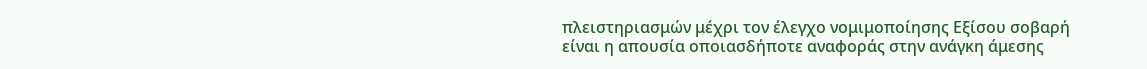πλειστηριασμών μέχρι τον έλεγχο νομιμοποίησης Εξίσου σοβαρή είναι η απουσία οποιασδήποτε αναφοράς στην ανάγκη άμεσης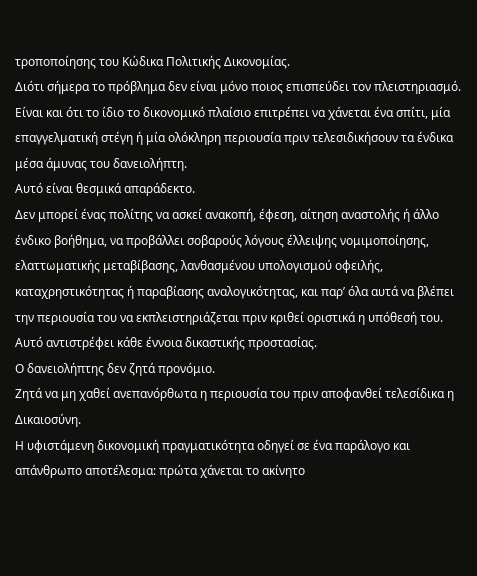τροποποίησης του Κώδικα Πολιτικής Δικονομίας.
Διότι σήμερα το πρόβλημα δεν είναι μόνο ποιος επισπεύδει τον πλειστηριασμό.
Είναι και ότι το ίδιο το δικονομικό πλαίσιο επιτρέπει να χάνεται ένα σπίτι, μία επαγγελματική στέγη ή μία ολόκληρη περιουσία πριν τελεσιδικήσουν τα ένδικα μέσα άμυνας του δανειολήπτη.
Αυτό είναι θεσμικά απαράδεκτο.
Δεν μπορεί ένας πολίτης να ασκεί ανακοπή, έφεση, αίτηση αναστολής ή άλλο ένδικο βοήθημα, να προβάλλει σοβαρούς λόγους έλλειψης νομιμοποίησης, ελαττωματικής μεταβίβασης, λανθασμένου υπολογισμού οφειλής, καταχρηστικότητας ή παραβίασης αναλογικότητας, και παρ’ όλα αυτά να βλέπει την περιουσία του να εκπλειστηριάζεται πριν κριθεί οριστικά η υπόθεσή του.
Αυτό αντιστρέφει κάθε έννοια δικαστικής προστασίας.
Ο δανειολήπτης δεν ζητά προνόμιο.
Ζητά να μη χαθεί ανεπανόρθωτα η περιουσία του πριν αποφανθεί τελεσίδικα η Δικαιοσύνη.
Η υφιστάμενη δικονομική πραγματικότητα οδηγεί σε ένα παράλογο και απάνθρωπο αποτέλεσμα: πρώτα χάνεται το ακίνητο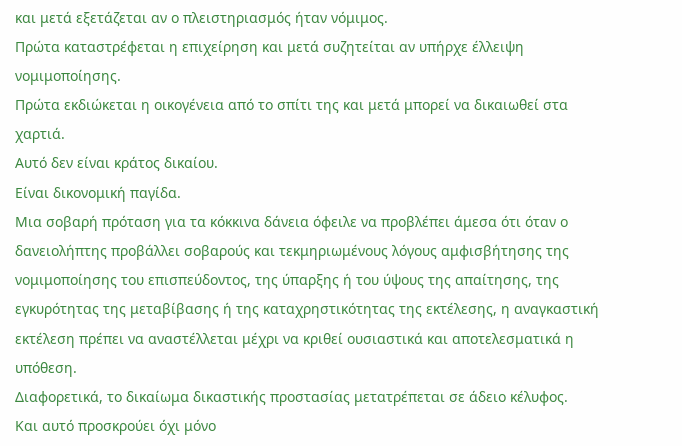και μετά εξετάζεται αν ο πλειστηριασμός ήταν νόμιμος.
Πρώτα καταστρέφεται η επιχείρηση και μετά συζητείται αν υπήρχε έλλειψη νομιμοποίησης.
Πρώτα εκδιώκεται η οικογένεια από το σπίτι της και μετά μπορεί να δικαιωθεί στα χαρτιά.
Αυτό δεν είναι κράτος δικαίου.
Είναι δικονομική παγίδα.
Μια σοβαρή πρόταση για τα κόκκινα δάνεια όφειλε να προβλέπει άμεσα ότι όταν ο δανειολήπτης προβάλλει σοβαρούς και τεκμηριωμένους λόγους αμφισβήτησης της νομιμοποίησης του επισπεύδοντος, της ύπαρξης ή του ύψους της απαίτησης, της εγκυρότητας της μεταβίβασης ή της καταχρηστικότητας της εκτέλεσης, η αναγκαστική εκτέλεση πρέπει να αναστέλλεται μέχρι να κριθεί ουσιαστικά και αποτελεσματικά η υπόθεση.
Διαφορετικά, το δικαίωμα δικαστικής προστασίας μετατρέπεται σε άδειο κέλυφος.
Και αυτό προσκρούει όχι μόνο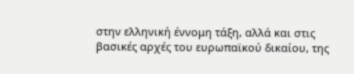στην ελληνική έννομη τάξη, αλλά και στις βασικές αρχές του ευρωπαϊκού δικαίου, της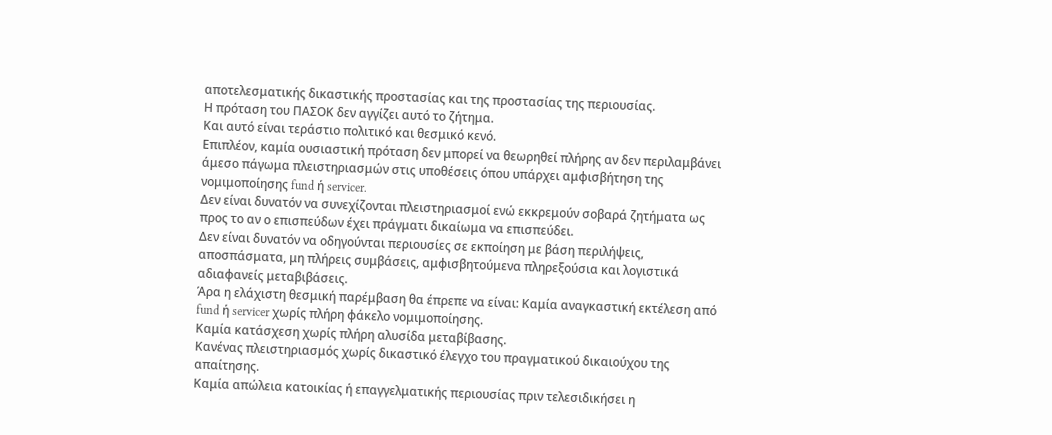αποτελεσματικής δικαστικής προστασίας και της προστασίας της περιουσίας.
Η πρόταση του ΠΑΣΟΚ δεν αγγίζει αυτό το ζήτημα.
Και αυτό είναι τεράστιο πολιτικό και θεσμικό κενό.
Επιπλέον, καμία ουσιαστική πρόταση δεν μπορεί να θεωρηθεί πλήρης αν δεν περιλαμβάνει άμεσο πάγωμα πλειστηριασμών στις υποθέσεις όπου υπάρχει αμφισβήτηση της νομιμοποίησης fund ή servicer.
Δεν είναι δυνατόν να συνεχίζονται πλειστηριασμοί ενώ εκκρεμούν σοβαρά ζητήματα ως προς το αν ο επισπεύδων έχει πράγματι δικαίωμα να επισπεύδει.
Δεν είναι δυνατόν να οδηγούνται περιουσίες σε εκποίηση με βάση περιλήψεις, αποσπάσματα, μη πλήρεις συμβάσεις, αμφισβητούμενα πληρεξούσια και λογιστικά αδιαφανείς μεταβιβάσεις.
Άρα η ελάχιστη θεσμική παρέμβαση θα έπρεπε να είναι: Καμία αναγκαστική εκτέλεση από fund ή servicer χωρίς πλήρη φάκελο νομιμοποίησης.
Καμία κατάσχεση χωρίς πλήρη αλυσίδα μεταβίβασης.
Κανένας πλειστηριασμός χωρίς δικαστικό έλεγχο του πραγματικού δικαιούχου της απαίτησης.
Καμία απώλεια κατοικίας ή επαγγελματικής περιουσίας πριν τελεσιδικήσει η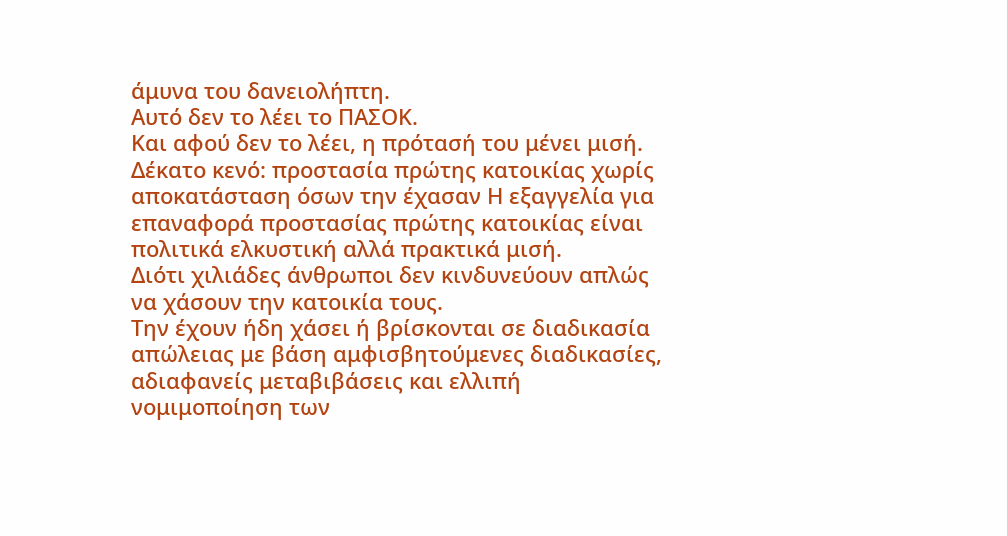άμυνα του δανειολήπτη.
Αυτό δεν το λέει το ΠΑΣΟΚ.
Και αφού δεν το λέει, η πρότασή του μένει μισή.
Δέκατο κενό: προστασία πρώτης κατοικίας χωρίς αποκατάσταση όσων την έχασαν Η εξαγγελία για επαναφορά προστασίας πρώτης κατοικίας είναι πολιτικά ελκυστική αλλά πρακτικά μισή.
Διότι χιλιάδες άνθρωποι δεν κινδυνεύουν απλώς να χάσουν την κατοικία τους.
Την έχουν ήδη χάσει ή βρίσκονται σε διαδικασία απώλειας με βάση αμφισβητούμενες διαδικασίες, αδιαφανείς μεταβιβάσεις και ελλιπή νομιμοποίηση των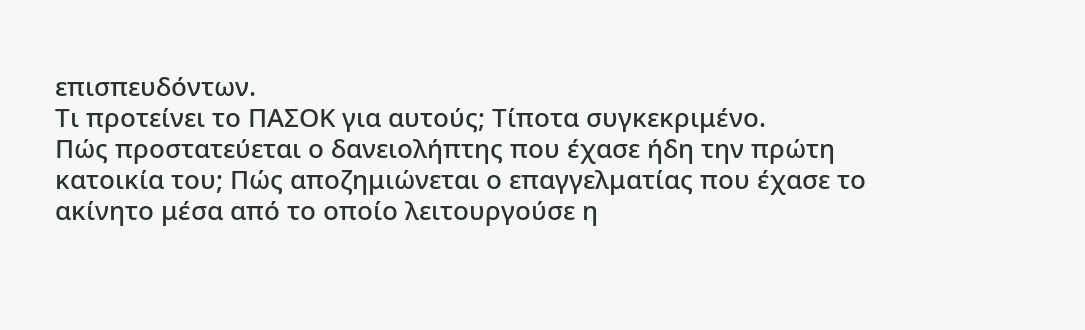επισπευδόντων.
Τι προτείνει το ΠΑΣΟΚ για αυτούς; Τίποτα συγκεκριμένο.
Πώς προστατεύεται ο δανειολήπτης που έχασε ήδη την πρώτη κατοικία του; Πώς αποζημιώνεται ο επαγγελματίας που έχασε το ακίνητο μέσα από το οποίο λειτουργούσε η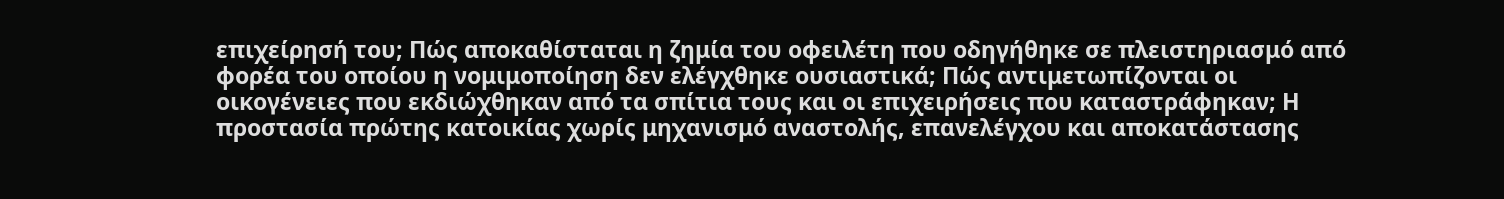επιχείρησή του; Πώς αποκαθίσταται η ζημία του οφειλέτη που οδηγήθηκε σε πλειστηριασμό από φορέα του οποίου η νομιμοποίηση δεν ελέγχθηκε ουσιαστικά; Πώς αντιμετωπίζονται οι οικογένειες που εκδιώχθηκαν από τα σπίτια τους και οι επιχειρήσεις που καταστράφηκαν; Η προστασία πρώτης κατοικίας χωρίς μηχανισμό αναστολής, επανελέγχου και αποκατάστασης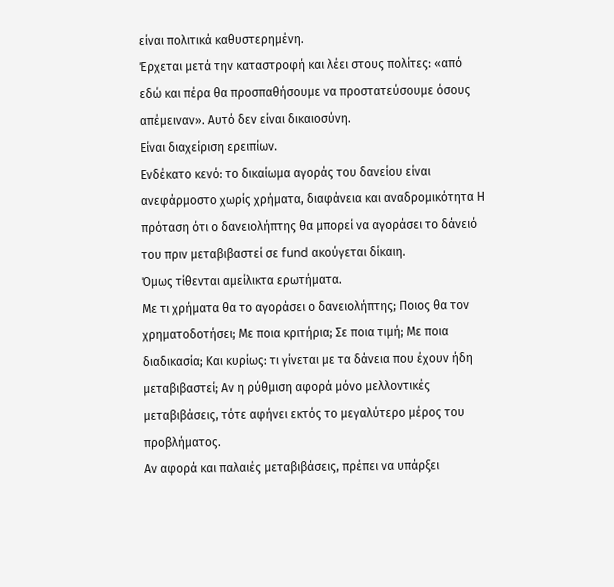είναι πολιτικά καθυστερημένη.
Έρχεται μετά την καταστροφή και λέει στους πολίτες: «από εδώ και πέρα θα προσπαθήσουμε να προστατεύσουμε όσους απέμειναν». Αυτό δεν είναι δικαιοσύνη.
Είναι διαχείριση ερειπίων.
Ενδέκατο κενό: το δικαίωμα αγοράς του δανείου είναι ανεφάρμοστο χωρίς χρήματα, διαφάνεια και αναδρομικότητα Η πρόταση ότι ο δανειολήπτης θα μπορεί να αγοράσει το δάνειό του πριν μεταβιβαστεί σε fund ακούγεται δίκαιη.
Όμως τίθενται αμείλικτα ερωτήματα.
Με τι χρήματα θα το αγοράσει ο δανειολήπτης; Ποιος θα τον χρηματοδοτήσει; Με ποια κριτήρια; Σε ποια τιμή; Με ποια διαδικασία; Και κυρίως: τι γίνεται με τα δάνεια που έχουν ήδη μεταβιβαστεί; Αν η ρύθμιση αφορά μόνο μελλοντικές μεταβιβάσεις, τότε αφήνει εκτός το μεγαλύτερο μέρος του προβλήματος.
Αν αφορά και παλαιές μεταβιβάσεις, πρέπει να υπάρξει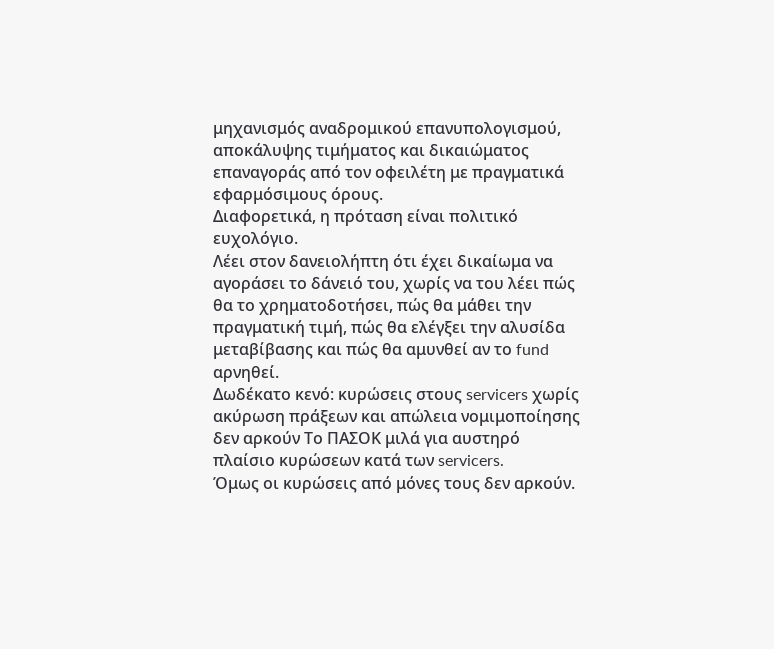μηχανισμός αναδρομικού επανυπολογισμού, αποκάλυψης τιμήματος και δικαιώματος επαναγοράς από τον οφειλέτη με πραγματικά εφαρμόσιμους όρους.
Διαφορετικά, η πρόταση είναι πολιτικό ευχολόγιο.
Λέει στον δανειολήπτη ότι έχει δικαίωμα να αγοράσει το δάνειό του, χωρίς να του λέει πώς θα το χρηματοδοτήσει, πώς θα μάθει την πραγματική τιμή, πώς θα ελέγξει την αλυσίδα μεταβίβασης και πώς θα αμυνθεί αν το fund αρνηθεί.
Δωδέκατο κενό: κυρώσεις στους servicers χωρίς ακύρωση πράξεων και απώλεια νομιμοποίησης δεν αρκούν Το ΠΑΣΟΚ μιλά για αυστηρό πλαίσιο κυρώσεων κατά των servicers.
Όμως οι κυρώσεις από μόνες τους δεν αρκούν.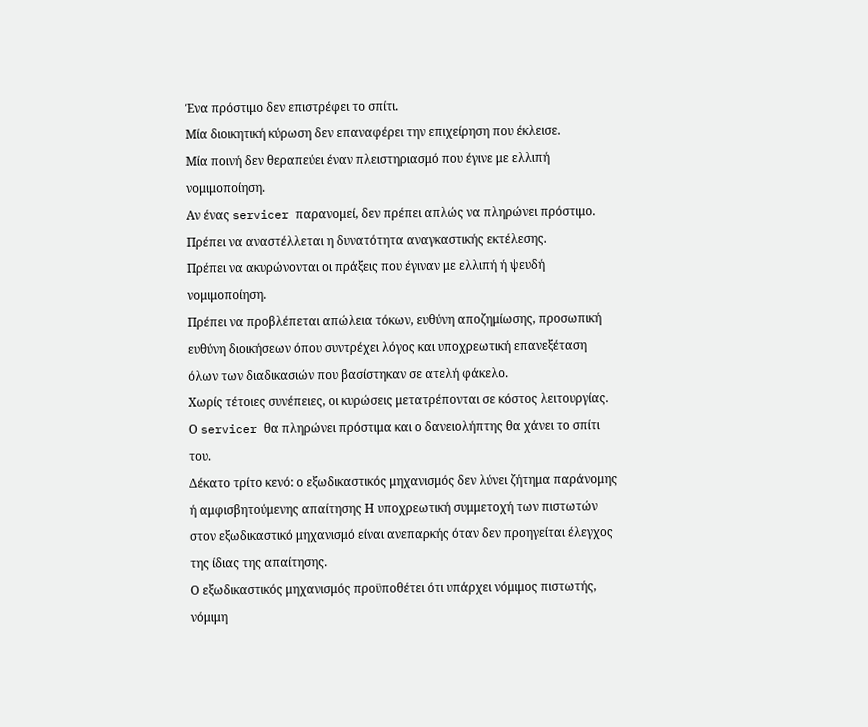Ένα πρόστιμο δεν επιστρέφει το σπίτι.
Μία διοικητική κύρωση δεν επαναφέρει την επιχείρηση που έκλεισε.
Μία ποινή δεν θεραπεύει έναν πλειστηριασμό που έγινε με ελλιπή νομιμοποίηση.
Αν ένας servicer παρανομεί, δεν πρέπει απλώς να πληρώνει πρόστιμο.
Πρέπει να αναστέλλεται η δυνατότητα αναγκαστικής εκτέλεσης.
Πρέπει να ακυρώνονται οι πράξεις που έγιναν με ελλιπή ή ψευδή νομιμοποίηση.
Πρέπει να προβλέπεται απώλεια τόκων, ευθύνη αποζημίωσης, προσωπική ευθύνη διοικήσεων όπου συντρέχει λόγος και υποχρεωτική επανεξέταση όλων των διαδικασιών που βασίστηκαν σε ατελή φάκελο.
Χωρίς τέτοιες συνέπειες, οι κυρώσεις μετατρέπονται σε κόστος λειτουργίας.
Ο servicer θα πληρώνει πρόστιμα και ο δανειολήπτης θα χάνει το σπίτι του.
Δέκατο τρίτο κενό: ο εξωδικαστικός μηχανισμός δεν λύνει ζήτημα παράνομης ή αμφισβητούμενης απαίτησης Η υποχρεωτική συμμετοχή των πιστωτών στον εξωδικαστικό μηχανισμό είναι ανεπαρκής όταν δεν προηγείται έλεγχος της ίδιας της απαίτησης.
Ο εξωδικαστικός μηχανισμός προϋποθέτει ότι υπάρχει νόμιμος πιστωτής, νόμιμη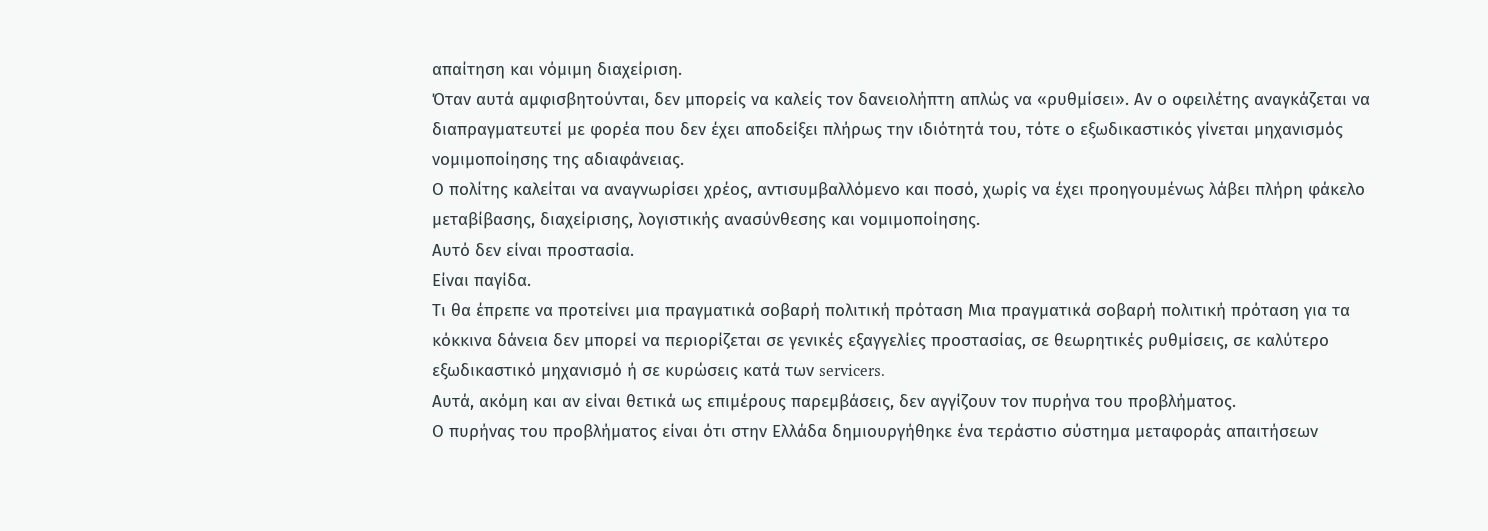απαίτηση και νόμιμη διαχείριση.
Όταν αυτά αμφισβητούνται, δεν μπορείς να καλείς τον δανειολήπτη απλώς να «ρυθμίσει». Αν ο οφειλέτης αναγκάζεται να διαπραγματευτεί με φορέα που δεν έχει αποδείξει πλήρως την ιδιότητά του, τότε ο εξωδικαστικός γίνεται μηχανισμός νομιμοποίησης της αδιαφάνειας.
Ο πολίτης καλείται να αναγνωρίσει χρέος, αντισυμβαλλόμενο και ποσό, χωρίς να έχει προηγουμένως λάβει πλήρη φάκελο μεταβίβασης, διαχείρισης, λογιστικής ανασύνθεσης και νομιμοποίησης.
Αυτό δεν είναι προστασία.
Είναι παγίδα.
Τι θα έπρεπε να προτείνει μια πραγματικά σοβαρή πολιτική πρόταση Μια πραγματικά σοβαρή πολιτική πρόταση για τα κόκκινα δάνεια δεν μπορεί να περιορίζεται σε γενικές εξαγγελίες προστασίας, σε θεωρητικές ρυθμίσεις, σε καλύτερο εξωδικαστικό μηχανισμό ή σε κυρώσεις κατά των servicers.
Αυτά, ακόμη και αν είναι θετικά ως επιμέρους παρεμβάσεις, δεν αγγίζουν τον πυρήνα του προβλήματος.
Ο πυρήνας του προβλήματος είναι ότι στην Ελλάδα δημιουργήθηκε ένα τεράστιο σύστημα μεταφοράς απαιτήσεων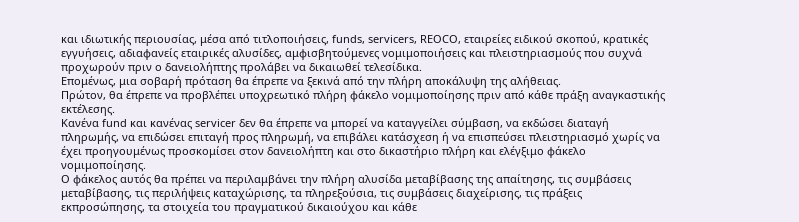και ιδιωτικής περιουσίας, μέσα από τιτλοποιήσεις, funds, servicers, REOCO, εταιρείες ειδικού σκοπού, κρατικές εγγυήσεις, αδιαφανείς εταιρικές αλυσίδες, αμφισβητούμενες νομιμοποιήσεις και πλειστηριασμούς που συχνά προχωρούν πριν ο δανειολήπτης προλάβει να δικαιωθεί τελεσίδικα.
Επομένως, μια σοβαρή πρόταση θα έπρεπε να ξεκινά από την πλήρη αποκάλυψη της αλήθειας.
Πρώτον, θα έπρεπε να προβλέπει υποχρεωτικό πλήρη φάκελο νομιμοποίησης πριν από κάθε πράξη αναγκαστικής εκτέλεσης.
Κανένα fund και κανένας servicer δεν θα έπρεπε να μπορεί να καταγγείλει σύμβαση, να εκδώσει διαταγή πληρωμής, να επιδώσει επιταγή προς πληρωμή, να επιβάλει κατάσχεση ή να επισπεύσει πλειστηριασμό χωρίς να έχει προηγουμένως προσκομίσει στον δανειολήπτη και στο δικαστήριο πλήρη και ελέγξιμο φάκελο νομιμοποίησης.
Ο φάκελος αυτός θα πρέπει να περιλαμβάνει την πλήρη αλυσίδα μεταβίβασης της απαίτησης, τις συμβάσεις μεταβίβασης, τις περιλήψεις καταχώρισης, τα πληρεξούσια, τις συμβάσεις διαχείρισης, τις πράξεις εκπροσώπησης, τα στοιχεία του πραγματικού δικαιούχου και κάθε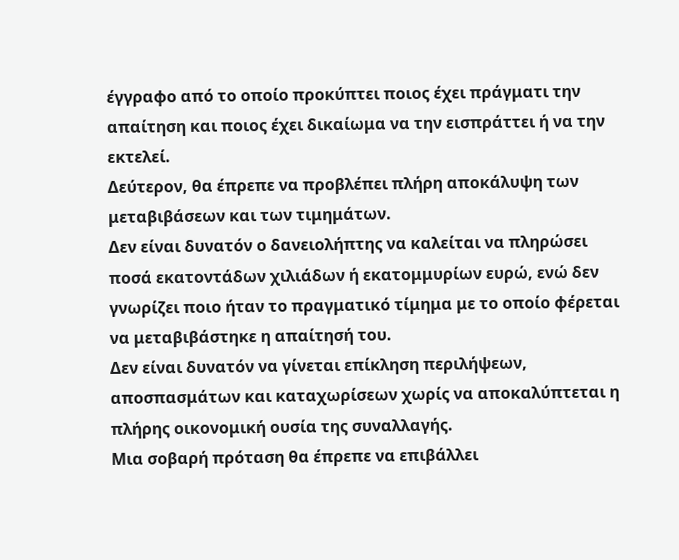έγγραφο από το οποίο προκύπτει ποιος έχει πράγματι την απαίτηση και ποιος έχει δικαίωμα να την εισπράττει ή να την εκτελεί.
Δεύτερον, θα έπρεπε να προβλέπει πλήρη αποκάλυψη των μεταβιβάσεων και των τιμημάτων.
Δεν είναι δυνατόν ο δανειολήπτης να καλείται να πληρώσει ποσά εκατοντάδων χιλιάδων ή εκατομμυρίων ευρώ, ενώ δεν γνωρίζει ποιο ήταν το πραγματικό τίμημα με το οποίο φέρεται να μεταβιβάστηκε η απαίτησή του.
Δεν είναι δυνατόν να γίνεται επίκληση περιλήψεων, αποσπασμάτων και καταχωρίσεων χωρίς να αποκαλύπτεται η πλήρης οικονομική ουσία της συναλλαγής.
Μια σοβαρή πρόταση θα έπρεπε να επιβάλλει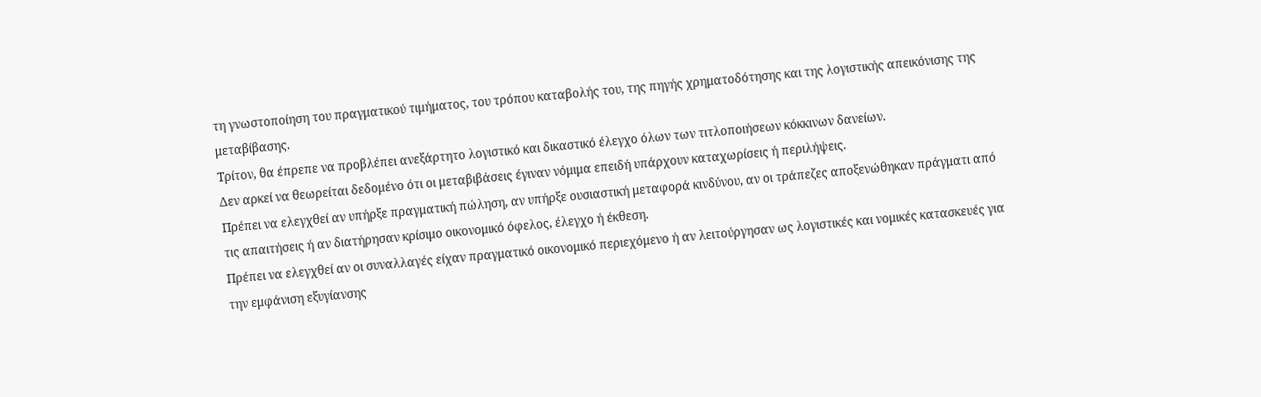τη γνωστοποίηση του πραγματικού τιμήματος, του τρόπου καταβολής του, της πηγής χρηματοδότησης και της λογιστικής απεικόνισης της μεταβίβασης.
Τρίτον, θα έπρεπε να προβλέπει ανεξάρτητο λογιστικό και δικαστικό έλεγχο όλων των τιτλοποιήσεων κόκκινων δανείων.
Δεν αρκεί να θεωρείται δεδομένο ότι οι μεταβιβάσεις έγιναν νόμιμα επειδή υπάρχουν καταχωρίσεις ή περιλήψεις.
Πρέπει να ελεγχθεί αν υπήρξε πραγματική πώληση, αν υπήρξε ουσιαστική μεταφορά κινδύνου, αν οι τράπεζες αποξενώθηκαν πράγματι από τις απαιτήσεις ή αν διατήρησαν κρίσιμο οικονομικό όφελος, έλεγχο ή έκθεση.
Πρέπει να ελεγχθεί αν οι συναλλαγές είχαν πραγματικό οικονομικό περιεχόμενο ή αν λειτούργησαν ως λογιστικές και νομικές κατασκευές για την εμφάνιση εξυγίανσης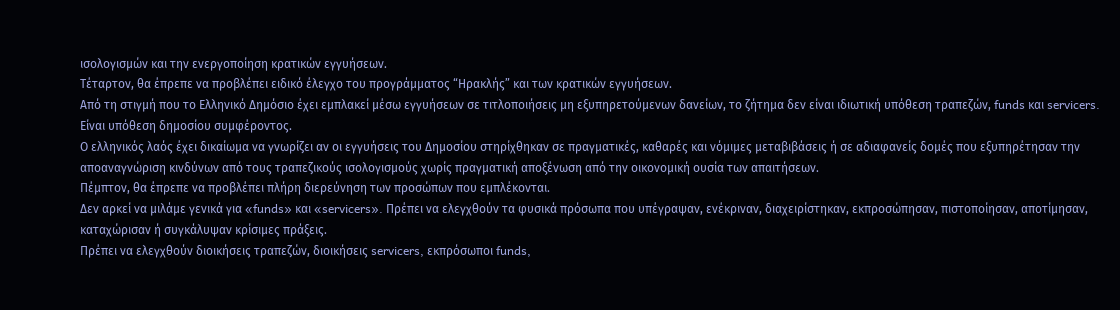ισολογισμών και την ενεργοποίηση κρατικών εγγυήσεων.
Τέταρτον, θα έπρεπε να προβλέπει ειδικό έλεγχο του προγράμματος “Ηρακλής” και των κρατικών εγγυήσεων.
Από τη στιγμή που το Ελληνικό Δημόσιο έχει εμπλακεί μέσω εγγυήσεων σε τιτλοποιήσεις μη εξυπηρετούμενων δανείων, το ζήτημα δεν είναι ιδιωτική υπόθεση τραπεζών, funds και servicers.
Είναι υπόθεση δημοσίου συμφέροντος.
Ο ελληνικός λαός έχει δικαίωμα να γνωρίζει αν οι εγγυήσεις του Δημοσίου στηρίχθηκαν σε πραγματικές, καθαρές και νόμιμες μεταβιβάσεις ή σε αδιαφανείς δομές που εξυπηρέτησαν την αποαναγνώριση κινδύνων από τους τραπεζικούς ισολογισμούς χωρίς πραγματική αποξένωση από την οικονομική ουσία των απαιτήσεων.
Πέμπτον, θα έπρεπε να προβλέπει πλήρη διερεύνηση των προσώπων που εμπλέκονται.
Δεν αρκεί να μιλάμε γενικά για «funds» και «servicers». Πρέπει να ελεγχθούν τα φυσικά πρόσωπα που υπέγραψαν, ενέκριναν, διαχειρίστηκαν, εκπροσώπησαν, πιστοποίησαν, αποτίμησαν, καταχώρισαν ή συγκάλυψαν κρίσιμες πράξεις.
Πρέπει να ελεγχθούν διοικήσεις τραπεζών, διοικήσεις servicers, εκπρόσωποι funds,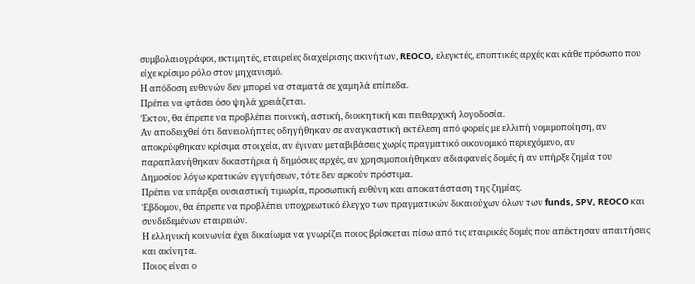συμβολαιογράφοι, εκτιμητές, εταιρείες διαχείρισης ακινήτων, REOCO, ελεγκτές, εποπτικές αρχές και κάθε πρόσωπο που είχε κρίσιμο ρόλο στον μηχανισμό.
Η απόδοση ευθυνών δεν μπορεί να σταματά σε χαμηλά επίπεδα.
Πρέπει να φτάσει όσο ψηλά χρειάζεται.
Έκτον, θα έπρεπε να προβλέπει ποινική, αστική, διοικητική και πειθαρχική λογοδοσία.
Αν αποδειχθεί ότι δανειολήπτες οδηγήθηκαν σε αναγκαστική εκτέλεση από φορείς με ελλιπή νομιμοποίηση, αν αποκρύφθηκαν κρίσιμα στοιχεία, αν έγιναν μεταβιβάσεις χωρίς πραγματικό οικονομικό περιεχόμενο, αν παραπλανήθηκαν δικαστήρια ή δημόσιες αρχές, αν χρησιμοποιήθηκαν αδιαφανείς δομές ή αν υπήρξε ζημία του Δημοσίου λόγω κρατικών εγγυήσεων, τότε δεν αρκούν πρόστιμα.
Πρέπει να υπάρξει ουσιαστική τιμωρία, προσωπική ευθύνη και αποκατάσταση της ζημίας.
Έβδομον, θα έπρεπε να προβλέπει υποχρεωτικό έλεγχο των πραγματικών δικαιούχων όλων των funds, SPV, REOCO και συνδεδεμένων εταιρειών.
Η ελληνική κοινωνία έχει δικαίωμα να γνωρίζει ποιος βρίσκεται πίσω από τις εταιρικές δομές που απέκτησαν απαιτήσεις και ακίνητα.
Ποιος είναι ο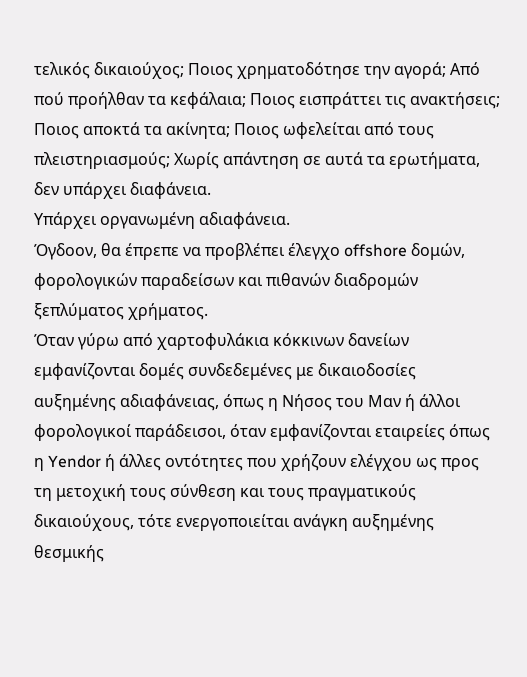τελικός δικαιούχος; Ποιος χρηματοδότησε την αγορά; Από πού προήλθαν τα κεφάλαια; Ποιος εισπράττει τις ανακτήσεις; Ποιος αποκτά τα ακίνητα; Ποιος ωφελείται από τους πλειστηριασμούς; Χωρίς απάντηση σε αυτά τα ερωτήματα, δεν υπάρχει διαφάνεια.
Υπάρχει οργανωμένη αδιαφάνεια.
Όγδοον, θα έπρεπε να προβλέπει έλεγχο offshore δομών, φορολογικών παραδείσων και πιθανών διαδρομών ξεπλύματος χρήματος.
Όταν γύρω από χαρτοφυλάκια κόκκινων δανείων εμφανίζονται δομές συνδεδεμένες με δικαιοδοσίες αυξημένης αδιαφάνειας, όπως η Νήσος του Μαν ή άλλοι φορολογικοί παράδεισοι, όταν εμφανίζονται εταιρείες όπως η Yendor ή άλλες οντότητες που χρήζουν ελέγχου ως προς τη μετοχική τους σύνθεση και τους πραγματικούς δικαιούχους, τότε ενεργοποιείται ανάγκη αυξημένης θεσμικής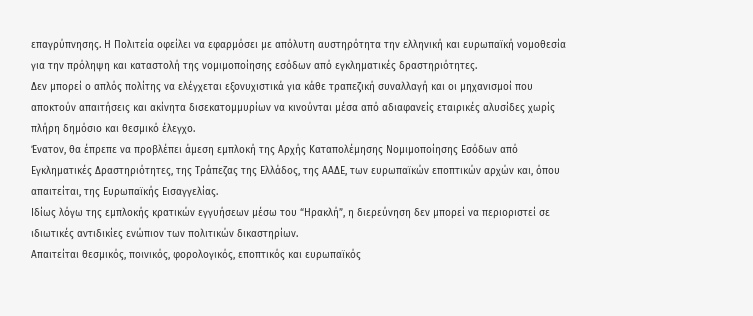επαγρύπνησης. Η Πολιτεία οφείλει να εφαρμόσει με απόλυτη αυστηρότητα την ελληνική και ευρωπαϊκή νομοθεσία για την πρόληψη και καταστολή της νομιμοποίησης εσόδων από εγκληματικές δραστηριότητες.
Δεν μπορεί ο απλός πολίτης να ελέγχεται εξονυχιστικά για κάθε τραπεζική συναλλαγή και οι μηχανισμοί που αποκτούν απαιτήσεις και ακίνητα δισεκατομμυρίων να κινούνται μέσα από αδιαφανείς εταιρικές αλυσίδες χωρίς πλήρη δημόσιο και θεσμικό έλεγχο.
Ένατον, θα έπρεπε να προβλέπει άμεση εμπλοκή της Αρχής Καταπολέμησης Νομιμοποίησης Εσόδων από Εγκληματικές Δραστηριότητες, της Τράπεζας της Ελλάδος, της ΑΑΔΕ, των ευρωπαϊκών εποπτικών αρχών και, όπου απαιτείται, της Ευρωπαϊκής Εισαγγελίας.
Ιδίως λόγω της εμπλοκής κρατικών εγγυήσεων μέσω του “Ηρακλή”, η διερεύνηση δεν μπορεί να περιοριστεί σε ιδιωτικές αντιδικίες ενώπιον των πολιτικών δικαστηρίων.
Απαιτείται θεσμικός, ποινικός, φορολογικός, εποπτικός και ευρωπαϊκός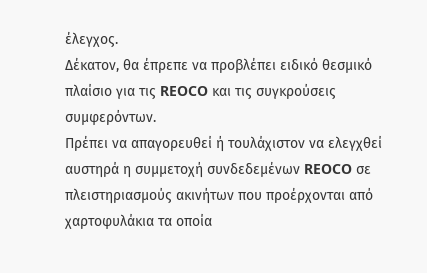έλεγχος.
Δέκατον, θα έπρεπε να προβλέπει ειδικό θεσμικό πλαίσιο για τις REOCO και τις συγκρούσεις συμφερόντων.
Πρέπει να απαγορευθεί ή τουλάχιστον να ελεγχθεί αυστηρά η συμμετοχή συνδεδεμένων REOCO σε πλειστηριασμούς ακινήτων που προέρχονται από χαρτοφυλάκια τα οποία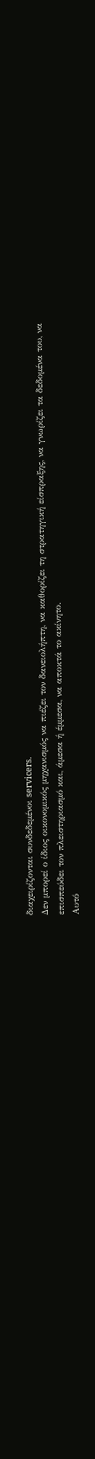διαχειρίζονται συνδεδεμένοι servicers.
Δεν μπορεί ο ίδιος οικονομικός μηχανισμός να πιέζει τον δανειολήπτη, να καθορίζει τη στρατηγική είσπραξης, να γνωρίζει τα δεδομένα του, να επισπεύδει τον πλειστηριασμό και, άμεσα ή έμμεσα, να αποκτά το ακίνητο.
Αυτό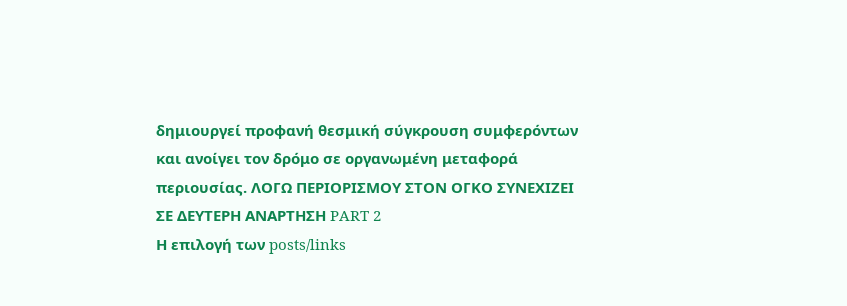δημιουργεί προφανή θεσμική σύγκρουση συμφερόντων και ανοίγει τον δρόμο σε οργανωμένη μεταφορά περιουσίας. ΛΟΓΩ ΠΕΡΙΟΡΙΣΜΟΥ ΣΤΟΝ ΟΓΚΟ ΣΥΝΕΧΙΖΕΙ ΣΕ ΔΕΥΤΕΡΗ ΑΝΑΡΤΗΣΗ PART 2
Η επιλογή των posts/links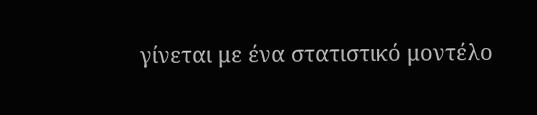γίνεται με ένα στατιστικό μοντέλο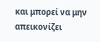και μπορεί να μην απεικονίζει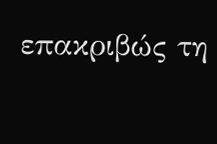επακριβώς τη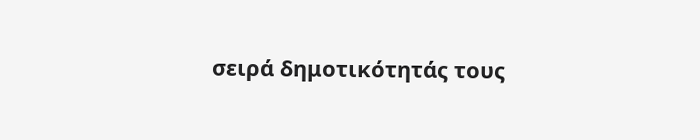σειρά δημοτικότητάς τους